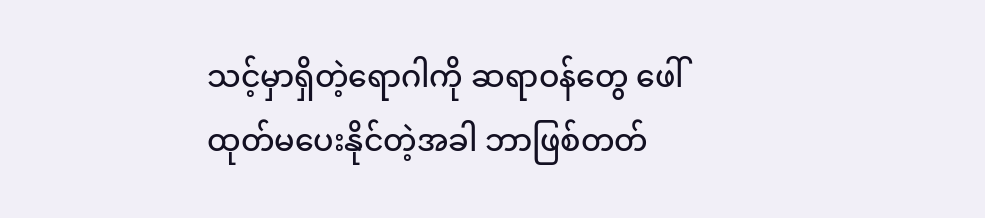သင့်မှာရှိတဲ့ရောဂါကို ဆရာဝန်တွေ ဖေါ်ထုတ်မပေးနိုင်တဲ့အခါ ဘာဖြစ်တတ်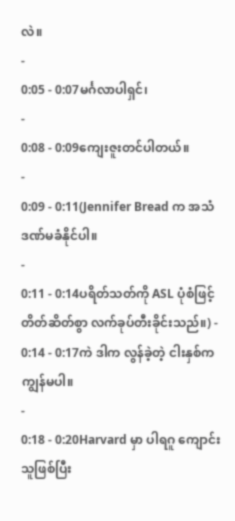လဲ။
-
0:05 - 0:07မင်္ဂလာပါရှင်၊
-
0:08 - 0:09ကျေးဇူးတင်ပါတယ်။
-
0:09 - 0:11(Jennifer Bread က အသံဒဏ်မခံနိုင်ပါ။
-
0:11 - 0:14ပရိတ်သတ်ကို ASL ပုံစံဖြင့်
တိတ်ဆိတ်စွာ လက်ခုပ်တီးခိုင်းသည်။) -
0:14 - 0:17ကဲ ဒါက လွန်ခဲ့တဲ့ ငါးနှစ်က ကျွန်မပါ။
-
0:18 - 0:20Harvard မှာ ပါရဂူ ကျောင်းသူဖြစ်ပြီး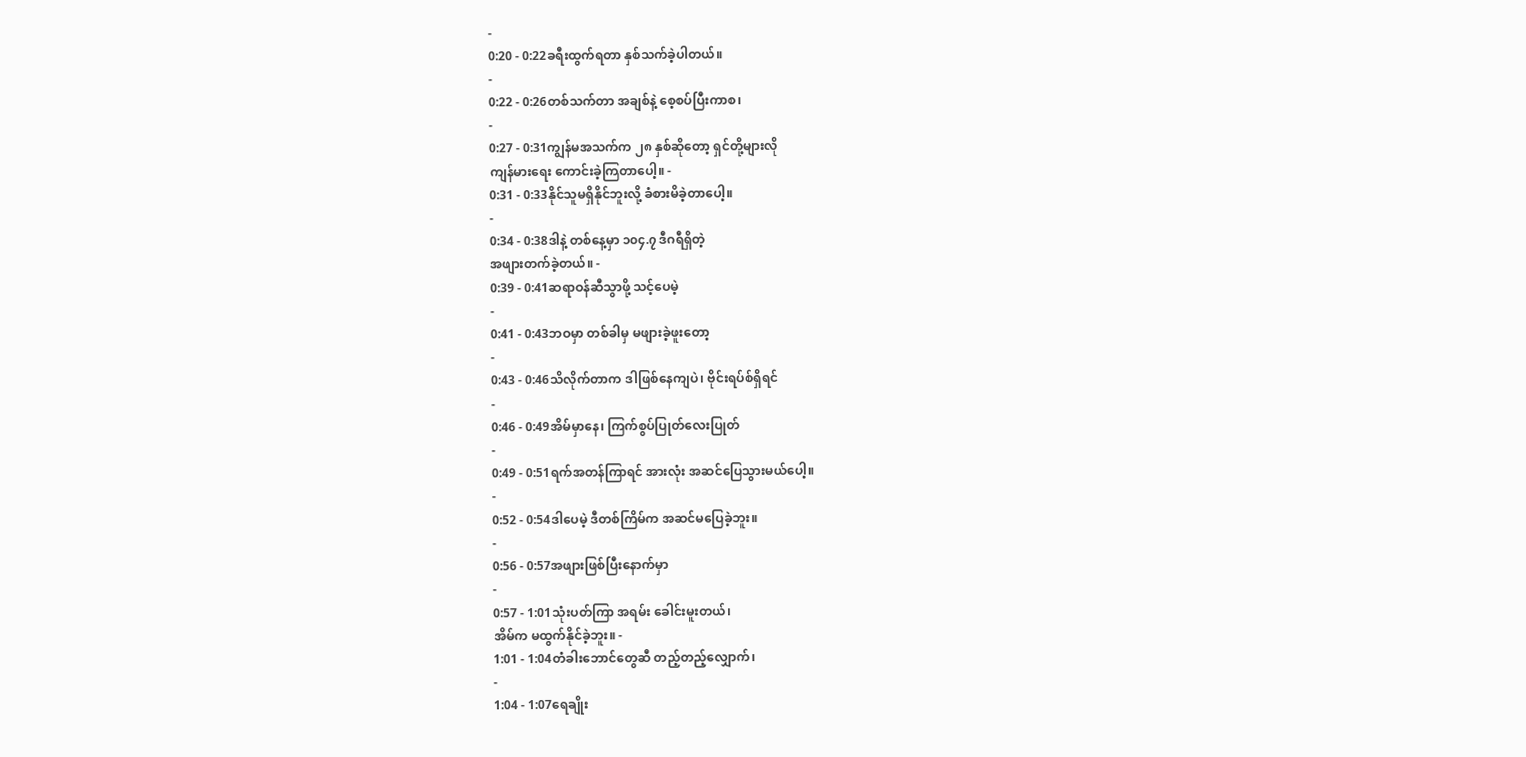-
0:20 - 0:22ခရီးထွက်ရတာ နှစ်သက်ခဲ့ပါတယ်။
-
0:22 - 0:26တစ်သက်တာ အချစ်နဲ့ စေ့စပ်ပြီးကာစ၊
-
0:27 - 0:31ကျွန်မအသက်က ၂၈ နှစ်ဆိုတော့ ရှင်တို့များလို
ကျန်မားရေး ကောင်းခဲ့ကြတာပေါ့။ -
0:31 - 0:33နိုင်သူမရှိနိုင်ဘူးလို့ ခံစားမိခဲ့တာပေါ့။
-
0:34 - 0:38ဒါနဲ့ တစ်နေ့မှာ ၁၀၄.၇ ဒီဂရီရှိတဲ့
အဖျားတက်ခဲ့တယ်။ -
0:39 - 0:41ဆရာဝန်ဆီသွာဖို့ သင့်ပေမဲ့
-
0:41 - 0:43ဘဝမှာ တစ်ခါမှ မဖျားခဲ့ဖူးတော့
-
0:43 - 0:46သိလိုက်တာက ဒါဖြစ်နေကျပဲ၊ ဗိုင်းရပ်စ်ရှိရင်
-
0:46 - 0:49အိမ်မှာနေ၊ ကြက်စွပ်ပြုတ်လေးပြုတ်
-
0:49 - 0:51ရက်အတန်ကြာရင် အားလုံး အဆင်ပြေသွားမယ်ပေါ့။
-
0:52 - 0:54ဒါပေမဲ့ ဒီတစ်ကြိမ်က အဆင်မပြေခဲ့ဘူး။
-
0:56 - 0:57အဖျားဖြစ်ပြီးနောက်မှာ
-
0:57 - 1:01သုံးပတ်ကြာ အရမ်း ခေါင်းမူးတယ်၊
အိမ်က မထွက်နိုင်ခဲ့ဘူး။ -
1:01 - 1:04တံခါးဘောင်တွေဆီ တည့်တည့်လျှောက်၊
-
1:04 - 1:07ရေချိုး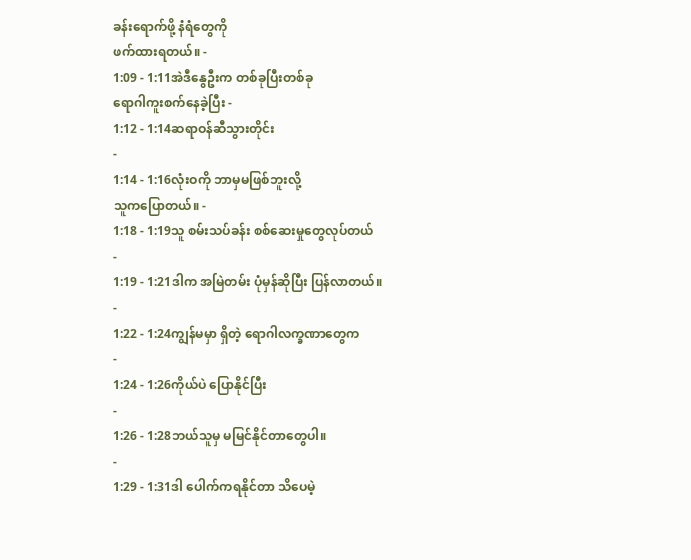ခန်းရောက်ဖို့ နံရံတွေကို
ဖက်ထားရတယ်။ -
1:09 - 1:11အဲဒီနွေဦးက တစ်ခုပြီးတစ်ခု
ရောဂါကူးစက်နေခဲ့ပြီး -
1:12 - 1:14ဆရာဝန်ဆီသွားတိုင်း
-
1:14 - 1:16လုံးဝကို ဘာမှမဖြစ်ဘူးလို့
သူကပြောတယ်။ -
1:18 - 1:19သူ စမ်းသပ်ခန်း စစ်ဆေးမှုတွေလုပ်တယ်
-
1:19 - 1:21ဒါက အမြဲတမ်း ပုံမှန်ဆိုပြီး ပြန်လာတယ်။
-
1:22 - 1:24ကျွန်မမှာ ရှိတဲ့ ရောဂါလက္ခဏာတွေက
-
1:24 - 1:26ကိုယ်ပဲ ပြောနိုင်ပြီး
-
1:26 - 1:28ဘယ်သူမှ မမြင်နိုင်တာတွေပါ။
-
1:29 - 1:31ဒါ ပေါက်ကရနိုင်တာ သိပေမဲ့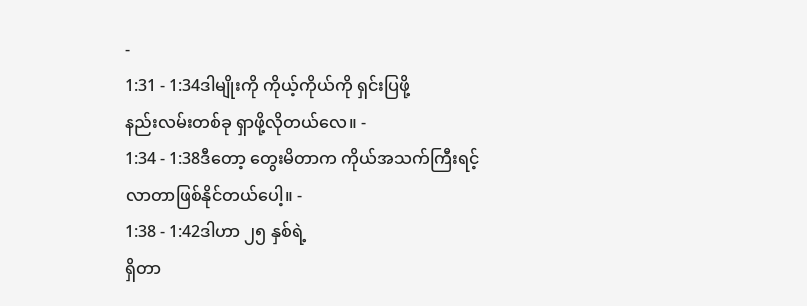-
1:31 - 1:34ဒါမျိုးကို ကိုယ့်ကိုယ်ကို ရှင်းပြဖို့
နည်းလမ်းတစ်ခု ရှာဖို့လိုတယ်လေ။ -
1:34 - 1:38ဒီတော့ တွေးမိတာက ကိုယ်အသက်ကြီးရင့်
လာတာဖြစ်နိုင်တယ်ပေါ့။ -
1:38 - 1:42ဒါဟာ ၂၅ နှစ်ရဲ့
ရှိတာ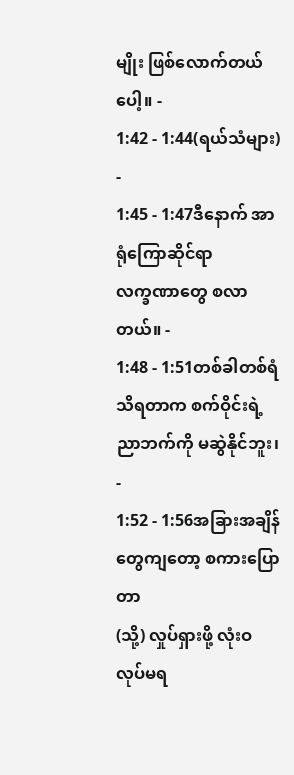မျိုး ဖြစ်လောက်တယ်ပေါ့။ -
1:42 - 1:44(ရယ်သံများ)
-
1:45 - 1:47ဒီနောက် အာရုံကြောဆိုင်ရာ
လက္ခဏာတွေ စလာတယ်။ -
1:48 - 1:51တစ်ခါတစ်ရံ သိရတာက စက်ဝိုင်းရဲ့
ညာဘက်ကို မဆွဲနိုင်ဘူး၊ -
1:52 - 1:56အခြားအချိန်တွေကျတော့ စကားပြောတာ
(သို့) လှုပ်ရှားဖို့ လုံးဝ လုပ်မရ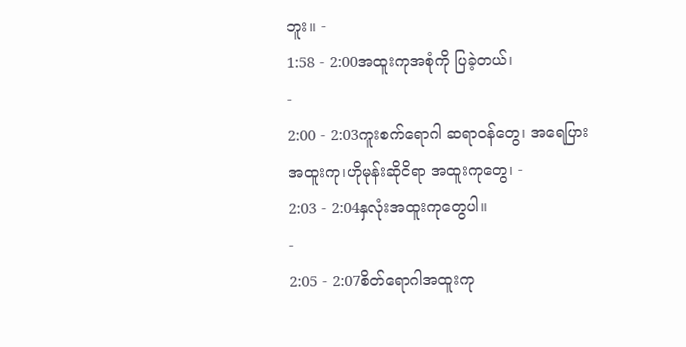ဘူး။ -
1:58 - 2:00အထူးကုအစုံကို ပြခဲ့တယ်၊
-
2:00 - 2:03ကူးစက်ရောဂါ ဆရာဝန်တွေ၊ အရေပြား
အထူးကု၊ဟိုမုန်းဆိုငိရာ အထူးကုတွေ၊ -
2:03 - 2:04နှလုံးအထူးကုတွေပါ။
-
2:05 - 2:07စိတ်ရောဂါအထူးကု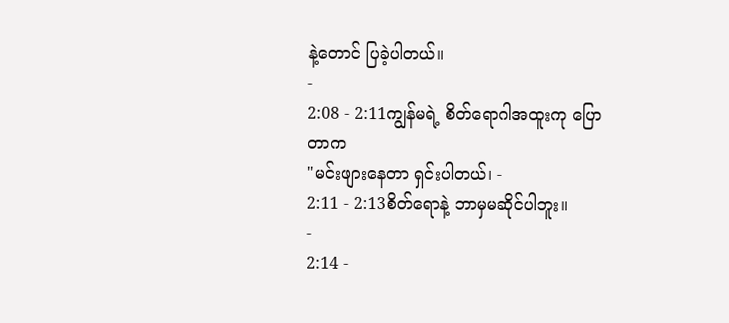နဲ့တောင် ပြခဲ့ပါတယ်။
-
2:08 - 2:11ကျွန်မရဲ့ စိတ်ရောဂါအထူးကု ပြောတာက
"မင်းဖျားနေတာ ရှင်းပါတယ်၊ -
2:11 - 2:13စိတ်ရောနဲ့ ဘာမှမဆိုင်ပါဘူး။
-
2:14 -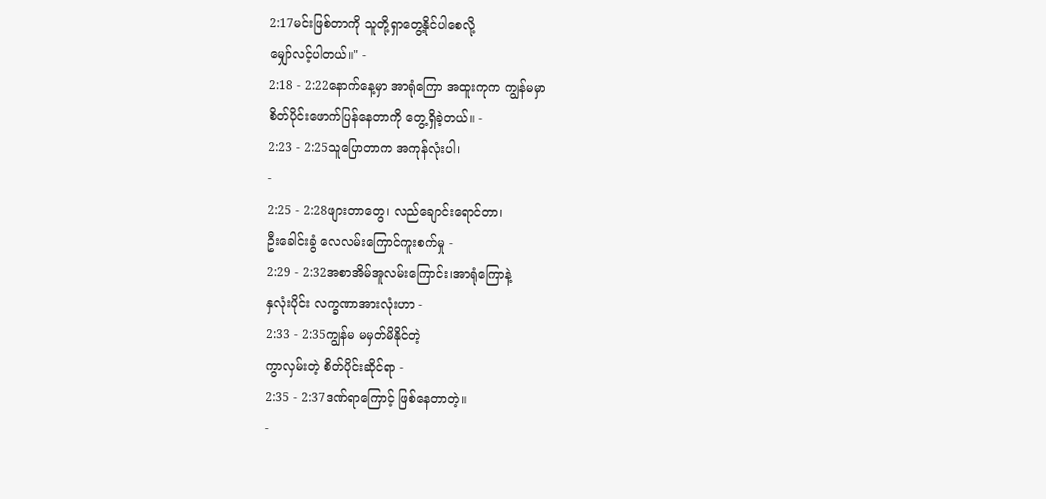2:17မင်းဖြစ်တာကို သူတို့ရှာတွေ့နိုင်ပါစေလို့
မျှော်လင့်ပါတယ်။" -
2:18 - 2:22နောက်နေ့မှာ အာရုံကြော အထူးကုက ကျွန်မမှာ
စိတ်ပိုင်းဖောက်ပြန်နေတာကို တွေ့ရှိခဲ့တယ်။ -
2:23 - 2:25သူပြောတာက အကုန်လုံးပါ၊
-
2:25 - 2:28ဖျားတာတွေ၊ လည်ချောင်းရောင်တာ၊
ဦးခေါင်းခွံ လေလမ်းကြောင်ကူးစက်မှု -
2:29 - 2:32အစာအိမ်အူလမ်းကြောင်း၊အာရုံကြောနဲ့
နှလုံးပိုင်း လက္ခဏာအားလုံးဟာ -
2:33 - 2:35ကျွန်မ မမှတ်မိနိုင်တဲ့
ကွာလှမ်းတဲ့ စိတ်ပိုင်းဆိုင်ရာ -
2:35 - 2:37ဒဏ်ရာကြောင့် ဖြစ်နေတာတဲ့။
-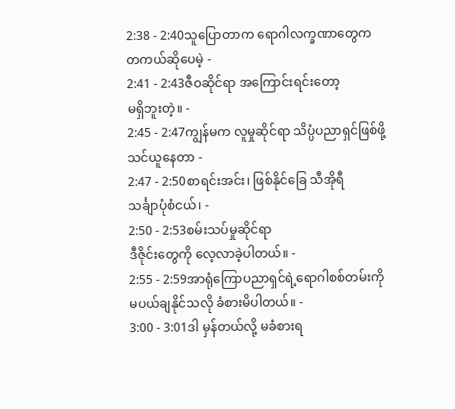2:38 - 2:40သူပြောတာက ရောဂါလက္ခဏာတွေက
တကယ်ဆိုပေမဲ့ -
2:41 - 2:43ဇီဝဆိုင်ရာ အကြောင်းရင်းတော့
မရှိဘူးတဲ့။ -
2:45 - 2:47ကျွန်မက လူမှုဆိုင်ရာ သိပ္ပံပညာရှင်ဖြစ်ဖို့
သင်ယူနေတာ -
2:47 - 2:50စာရင်းအင်း၊ ဖြစ်နိုင်ခြေ သီအိုရီ
သင်္ချာပုံစံငယ်၊ -
2:50 - 2:53စမ်းသပ်မှုဆိုင်ရာ
ဒီဇိုင်းတွေကို လေ့လာခဲ့ပါတယ်။ -
2:55 - 2:59အာရုံကြောပညာရှင်ရဲ့ရောဂါစစ်တမ်းကို
မပယ်ချနိုင်သလို ခံစားမိပါတယ်။ -
3:00 - 3:01ဒါ မှန်တယ်လို့ မခံစားရ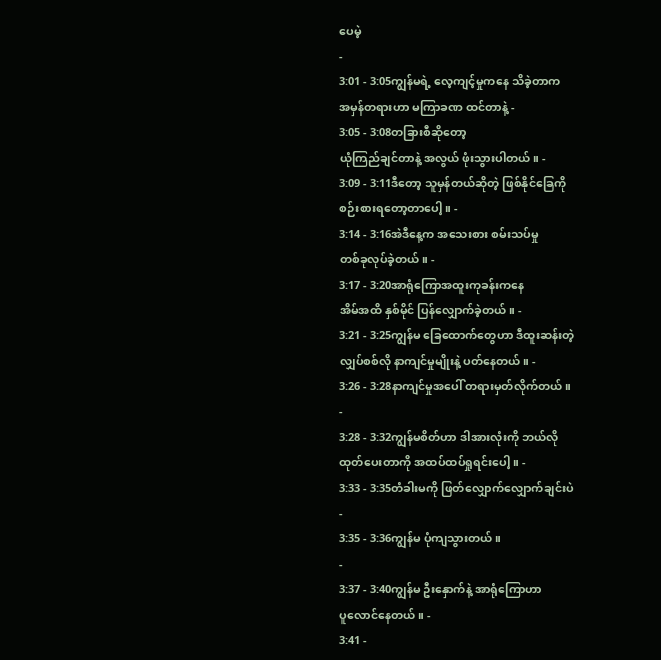ပေမဲ့
-
3:01 - 3:05ကျွန်မရဲ့ လေ့ကျင့်မှုကနေ သိခဲ့တာက
အမှန်တရားဟာ မကြာခဏ ထင်တာနဲ့ -
3:05 - 3:08တခြားစီဆိုတော့
ယုံကြည်ချင်တာနဲ့ အလွယ် ဖုံးသွားပါတယ်။ -
3:09 - 3:11ဒီတော့ သူမှန်တယ်ဆိုတဲ့ ဖြစ်နိုင်ခြေကို
စဉ်းစားရတော့တာပေါ့။ -
3:14 - 3:16အဲဒီနေ့က အသေးစား စမ်းသပ်မှု
တစ်ခုလုပ်ခဲ့တယ်။ -
3:17 - 3:20အာရုံကြောအထူးကုခန်းကနေ
အိမ်အထိ နှစ်မိုင် ပြန်လျှောက်ခဲ့တယ်။ -
3:21 - 3:25ကျွန်မ ခြေထောက်တွေဟာ ဒီထူးဆန်းတဲ့
လျှပ်စစ်လို နာကျင်မှုမျိုးနဲ့ ပတ်နေတယ်။ -
3:26 - 3:28နာကျင်မှုအပေါ် တရားမှတ်လိုက်တယ်။
-
3:28 - 3:32ကျွန်မစိတ်ဟာ ဒါအားလုံးကို ဘယ်လို
ထုတ်ပေးတာကို အထပ်ထပ်ရှုရင်းပေါ့။ -
3:33 - 3:35တံခါးမကို ဖြတ်လျှောက်လျှောက်ချင်းပဲ
-
3:35 - 3:36ကျွန်မ ပုံကျသွားတယ်။
-
3:37 - 3:40ကျွန်မ ဦးနှောက်နဲ့ အာရုံကြောဟာ
ပူလောင်နေတယ်။ -
3:41 -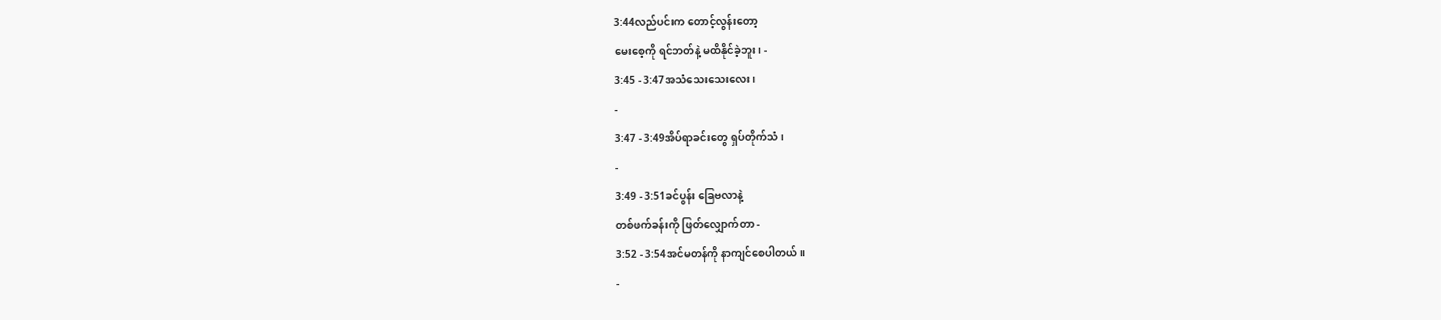3:44လည်ပင်းက တောင့်လွန်းတော့
မေးစေ့ကို ရင်ဘတ်နဲ့ မထိနိုင်ခဲ့ဘူး၊ -
3:45 - 3:47အသံသေးသေးလေး၊
-
3:47 - 3:49အိပ်ရာခင်းတွေ ရှပ်တိုက်သံ၊
-
3:49 - 3:51ခင်ပွန်း ခြေဗလာနဲ့
တစ်ဖက်ခန်းကို ဖြတ်လျှောက်တာ -
3:52 - 3:54အင်မတန်ကို နာကျင်စေပါတယ်။
-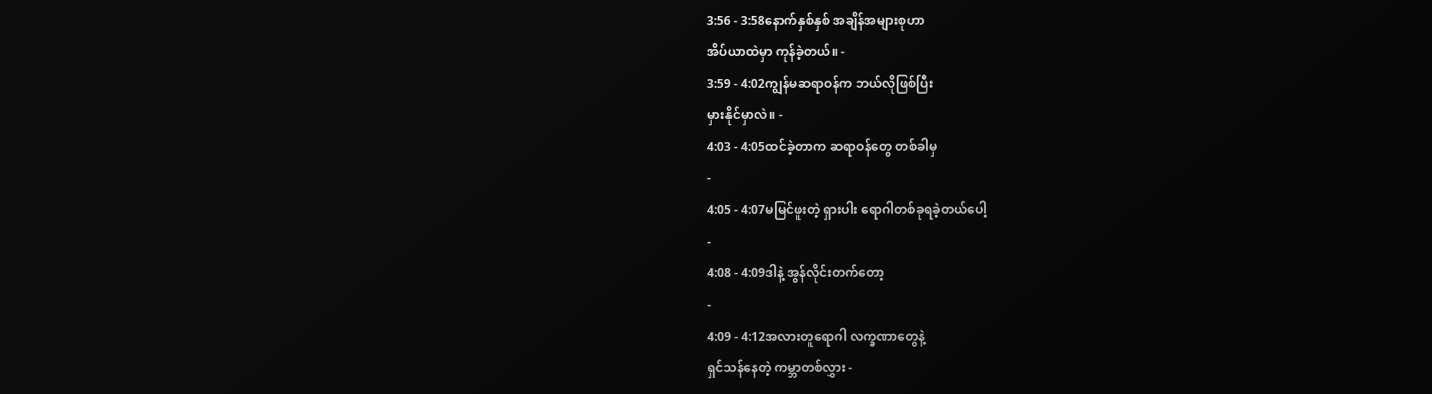3:56 - 3:58နောက်နှစ်နှစ် အချိန်အများစုဟာ
အိပ်ယာထဲမှာ ကုန်ခဲ့တယ်။ -
3:59 - 4:02ကျွန်မဆရာဝန်က ဘယ်လိုဖြစ်ပြီး
မှားနိုင်မှာလဲ။ -
4:03 - 4:05ထင်ခဲ့တာက ဆရာဝန်တွေ တစ်ခါမှ
-
4:05 - 4:07မမြင်ဖူးတဲ့ ရှားပါး ရောဂါတစ်ခုရခဲ့တယ်ပေါ့
-
4:08 - 4:09ဒါနဲ့ အွန်လိုင်းတက်တော့
-
4:09 - 4:12အလားတူရောဂါ လက္ခဏာတွေနဲ့
ရှင်သန်နေတဲ့ ကမ္ဘာတစ်လွှား -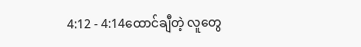4:12 - 4:14ထောင်ချီတဲ့ လူတွေ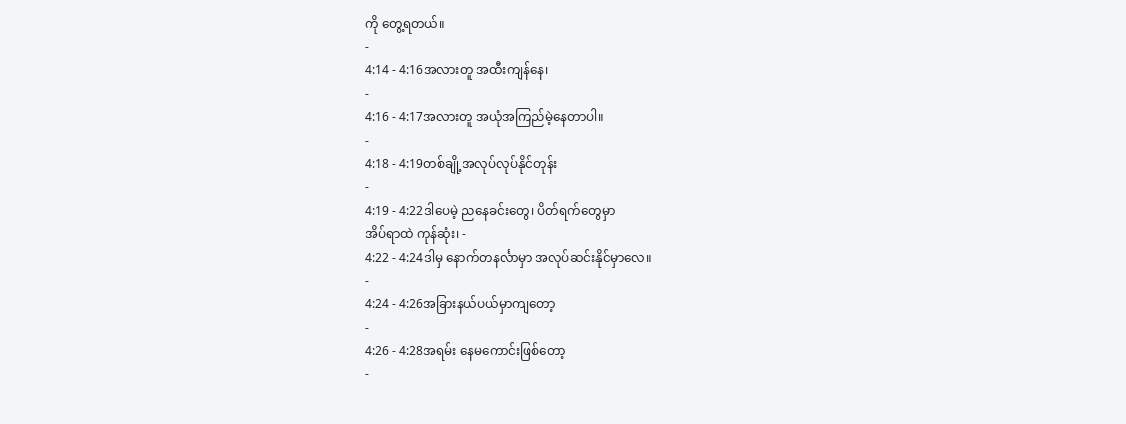ကို တွေ့ရတယ်။
-
4:14 - 4:16အလားတူ အထီးကျန်နေ၊
-
4:16 - 4:17အလားတူ အယုံအကြည်မဲ့နေတာပါ။
-
4:18 - 4:19တစ်ချို့အလုပ်လုပ်နိုင်တုန်း
-
4:19 - 4:22ဒါပေမဲ့ ညနေခင်းတွေ၊ ပိတ်ရက်တွေမှာ
အိပ်ရာထဲ ကုန်ဆုံး၊ -
4:22 - 4:24ဒါမှ နောက်တနင်္လာမှာ အလုပ်ဆင်းနိုင်မှာလေ။
-
4:24 - 4:26အခြားနယ်ပယ်မှာကျတော့
-
4:26 - 4:28အရမ်း နေမကောင်းဖြစ်တော့
-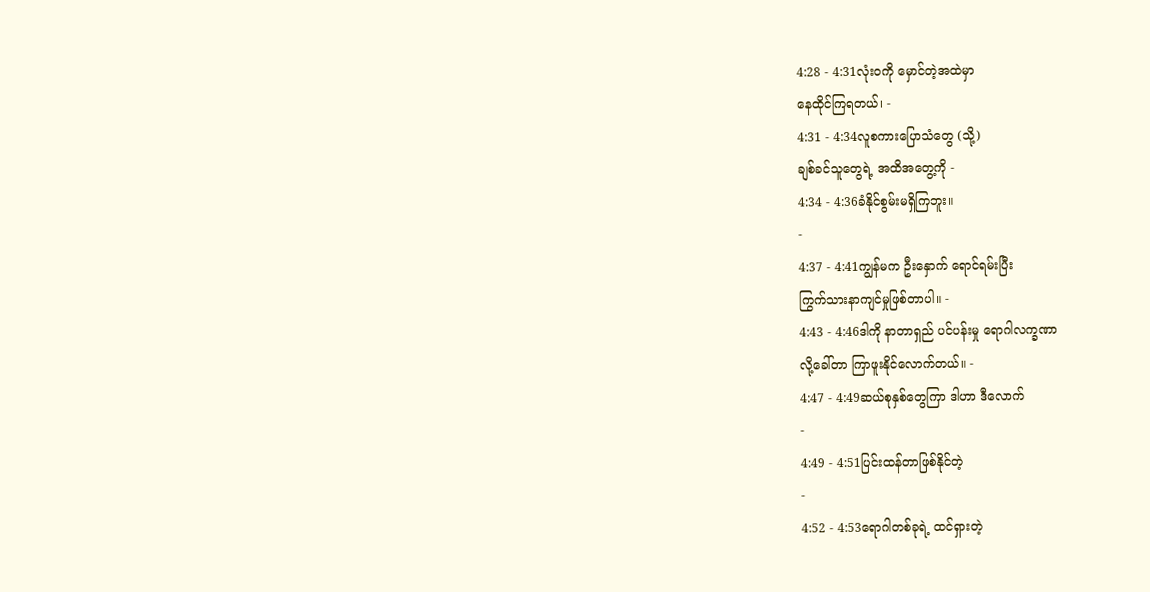4:28 - 4:31လုံးဝကို မှောင်တဲ့အထဲမှာ
နေထိုင်ကြရတယ်၊ -
4:31 - 4:34လူစကားပြောသံတွေ (သို့)
ချစ်ခင်သူတွေရဲ့ အထိအတွေ့ကို -
4:34 - 4:36ခံနိုင်စွမ်းမရှိကြဘူး။
-
4:37 - 4:41ကျွန်မက ဦးနှောက် ရောင်ရမ်းပြီး
ကြွက်သားနာကျင်မှုဖြစ်တာပါ။ -
4:43 - 4:46ဒါကို နာတာရှည် ပင်ပန်းမှု ရောဂါလက္ခဏာ
လို့ခေါ်တာ ကြာဖူးနိုင်လောက်တယ်။ -
4:47 - 4:49ဆယ်စုနှစ်တွေကြာ ဒါဟာ ဒီလောက်
-
4:49 - 4:51ပြင်းထန်တာဖြစ်နိုင်တဲ့
-
4:52 - 4:53ရောဂါတစ်ခုရဲ့ ထင်ရှားတဲ့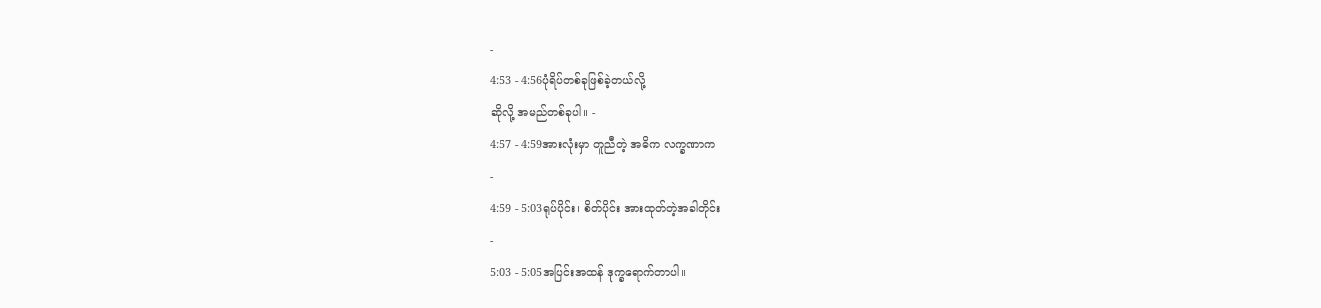-
4:53 - 4:56ပုံရိပ်တစ်ခုဖြစ်ခဲ့တယ်လို့
ဆိုလို့ အမည်တစ်ခုပါ။ -
4:57 - 4:59အားလုံးမှာ တူညီတဲ့ အဓိက လက္ခဏာက
-
4:59 - 5:03ရုပ်ပိုင်း၊ စိတ်ပိုင်း အားထုတ်တဲ့အခါတိုင်း
-
5:03 - 5:05အပြင်းအထန် ဒုက္ခရောက်တာပါ။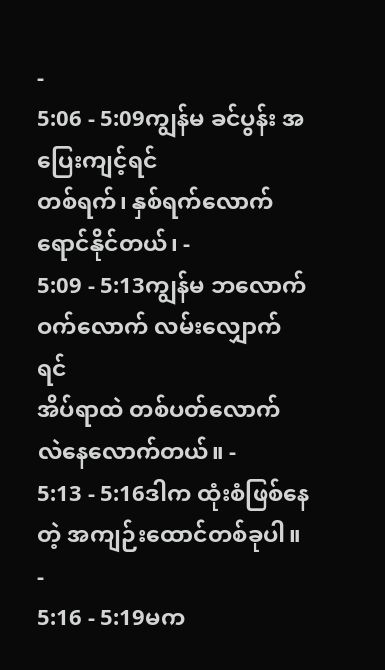-
5:06 - 5:09ကျွန်မ ခင်ပွန်း အပြေးကျင့်ရင်
တစ်ရက်၊ နှစ်ရက်လောက် ရောင်နိုင်တယ်၊ -
5:09 - 5:13ကျွန်မ ဘလောက်ဝက်လောက် လမ်းလျှောက်ရင်
အိပ်ရာထဲ တစ်ပတ်လောက် လဲနေလောက်တယ်။ -
5:13 - 5:16ဒါက ထုံးစံဖြစ်နေတဲ့ အကျဉ်းထောင်တစ်ခုပါ။
-
5:16 - 5:19မက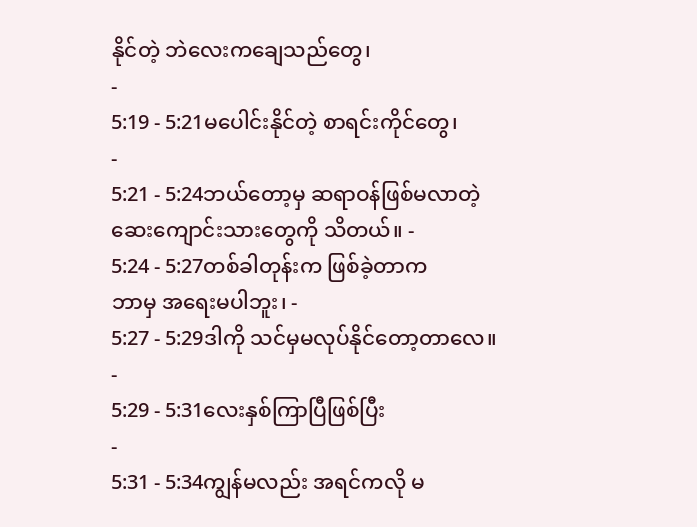နိုင်တဲ့ ဘဲလေးကချေသည်တွေ၊
-
5:19 - 5:21မပေါင်းနိုင်တဲ့ စာရင်းကိုင်တွေ၊
-
5:21 - 5:24ဘယ်တော့မှ ဆရာဝန်ဖြစ်မလာတဲ့
ဆေးကျောင်းသားတွေကို သိတယ်။ -
5:24 - 5:27တစ်ခါတုန်းက ဖြစ်ခဲ့တာက
ဘာမှ အရေးမပါဘူး၊ -
5:27 - 5:29ဒါကို သင်မှမလုပ်နိုင်တော့တာလေ။
-
5:29 - 5:31လေးနှစ်ကြာပြီဖြစ်ပြီး
-
5:31 - 5:34ကျွန်မလည်း အရင်ကလို မ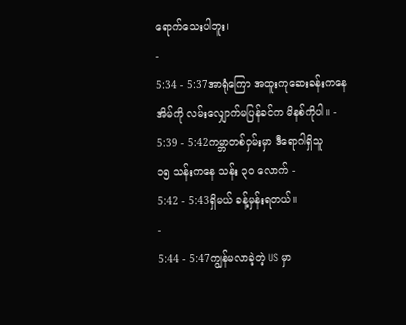ရောက်သေးပါဘူး၊
-
5:34 - 5:37အာရုံကြော အထူးကုဆေးခန်းကနေ
အိမ်ကို လမ်းလျှောက်မပြန်ခင်က မိနစ်ကိုပါ။ -
5:39 - 5:42ကမ္ဘာတစ်ဝှမ်းမှာ ဒီရောဂါရှိသူ
၁၅ သန်းကနေ သန်း ၃၀ လောက် -
5:42 - 5:43ရှိမယ် ခန့်မှန်းရတယ်။
-
5:44 - 5:47ကျွန်မလာခဲ့တဲ့ US မှာ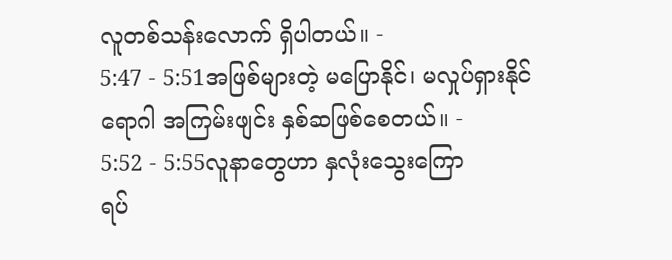လူတစ်သန်းလောက် ရှိပါတယ်။ -
5:47 - 5:51အဖြစ်များတဲ့ မပြောနိုင်၊ မလှုပ်ရှားနိုင်
ရောဂါ အကြမ်းဖျင်း နှစ်ဆဖြစ်စေတယ်။ -
5:52 - 5:55လူနာတွေဟာ နှလုံးသွေးကြော
ရပ်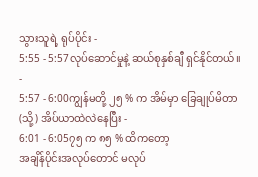သွားသူရဲ့ ရုပ်ပိုင်း -
5:55 - 5:57လုပ်ဆောင်မှုနဲ့ ဆယ်စုနှစ်ချီ ရှင်နိုင်တယ်။
-
5:57 - 6:00ကျွန်မတို့ ၂၅ % က အိမ်မှာ ခြေချုပ်မိတာ
(သို့) အိပ်ယာထဲလဲနေပြီး -
6:01 - 6:05၇၅ က ၈၅ % ထိကတော့
အချိန်ပိုင်းအလုပ်တောင် မလုပ်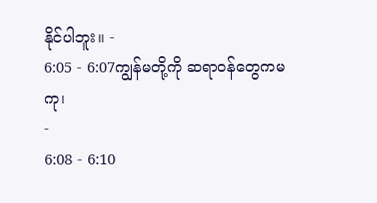နိုင်ပါဘူး။ -
6:05 - 6:07ကျွန်မတို့ကို ဆရာဝန်တွေကမကု၊
-
6:08 - 6:10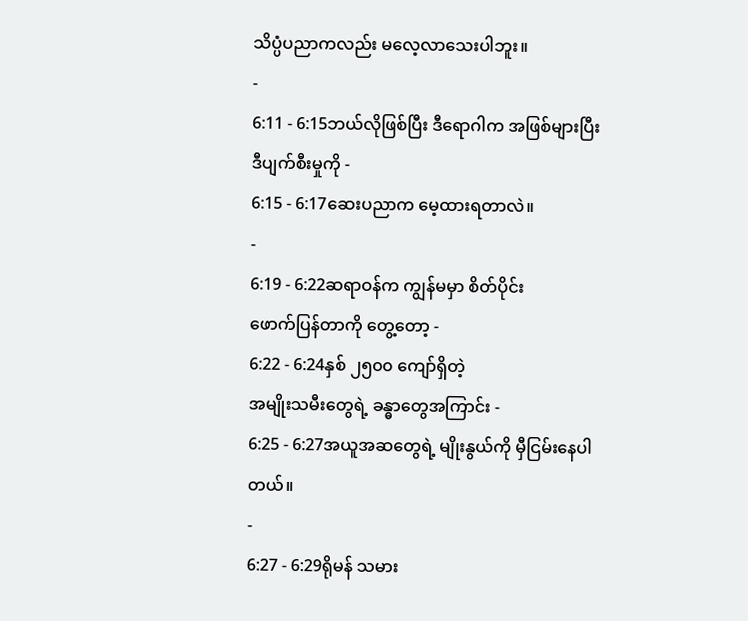သိပ္ပံပညာကလည်း မလေ့လာသေးပါဘူး။
-
6:11 - 6:15ဘယ်လိုဖြစ်ပြီး ဒီရောဂါက အဖြစ်များပြီး
ဒီပျက်စီးမှုကို -
6:15 - 6:17ဆေးပညာက မေ့ထားရတာလဲ။
-
6:19 - 6:22ဆရာဝန်က ကျွန်မမှာ စိတ်ပိုင်း
ဖောက်ပြန်တာကို တွေ့တော့ -
6:22 - 6:24နှစ် ၂၅၀၀ ကျော်ရှိတဲ့
အမျိုးသမီးတွေရဲ့ ခန္ဓာတွေအကြာင်း -
6:25 - 6:27အယူအဆတွေရဲ့ မျိုးနွယ်ကို မှီငြမ်းနေပါတယ်။
-
6:27 - 6:29ရိုမန် သမား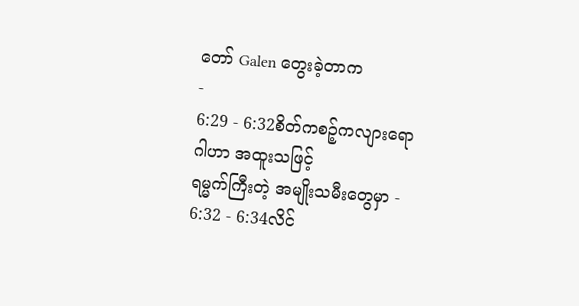တော် Galen တွေးခဲ့တာက
-
6:29 - 6:32စိတ်ကစဉ့်ကလျားရောဂါဟာ အထူးသဖြင့်
ရမ္မက်ကြီးတဲ့ အမျိုးသမီးတွေမှာ -
6:32 - 6:34လိင်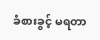ခံစားခွင့် မရတာ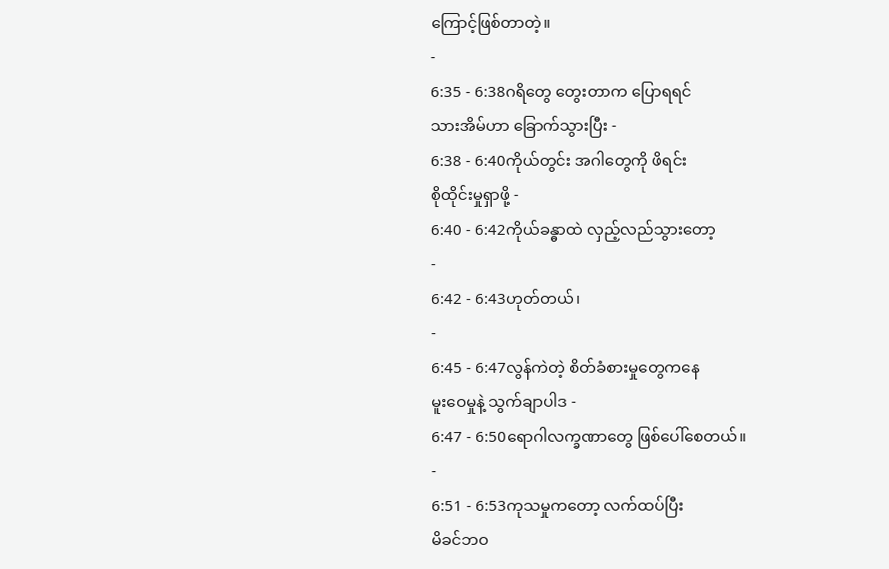ကြောင့်ဖြစ်တာတဲ့။
-
6:35 - 6:38ဂရိတွေ တွေးတာက ပြောရရင်
သားအိမ်ဟာ ခြောက်သွားပြီး -
6:38 - 6:40ကိုယ်တွင်း အဂါတွေကို ဖိရင်း
စိုထိုင်းမှုရှာဖို့ -
6:40 - 6:42ကိုယ်ခန္ဓာထဲ လှည့်လည်သွားတော့
-
6:42 - 6:43ဟုတ်တယ်၊
-
6:45 - 6:47လွန်ကဲတဲ့ စိတ်ခံစားမှုတွေကနေ
မူးဝေမှုနဲ့ သွက်ချာပါဒ -
6:47 - 6:50ရောဂါလက္ခဏာတွေ ဖြစ်ပေါ်စေတယ်။
-
6:51 - 6:53ကုသမှုကတော့ လက်ထပ်ပြီး
မိခင်ဘဝ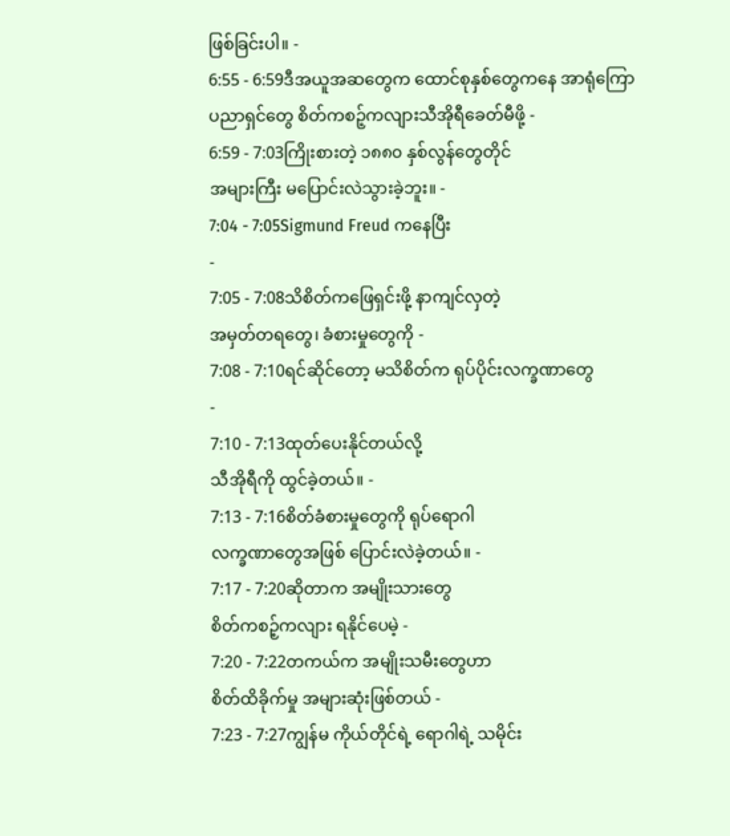ဖြစ်ခြင်းပါ။ -
6:55 - 6:59ဒီအယူအဆတွေက ထောင်စုနှစ်တွေကနေ အာရုံကြော
ပညာရှင်တွေ စိတ်ကစဉ့်ကလျားသီအိုရီခေတ်မီဖို့ -
6:59 - 7:03ကြိုးစားတဲ့ ၁၈၈၀ နှစ်လွန်တွေတိုင်
အများကြီး မပြောင်းလဲသွားခဲ့ဘူး။ -
7:04 - 7:05Sigmund Freud ကနေပြီး
-
7:05 - 7:08သိစိတ်ကဖြေရှင်းဖို့ နာကျင်လှတဲ့
အမှတ်တရတွေ၊ ခံစားမှုတွေကို -
7:08 - 7:10ရင်ဆိုင်တော့ မသိစိတ်က ရုပ်ပိုင်းလက္ခဏာတွေ
-
7:10 - 7:13ထုတ်ပေးနိုင်တယ်လို့
သီအိုရီကို ထွင်ခဲ့တယ်။ -
7:13 - 7:16စိတ်ခံစားမှုတွေကို ရုပ်ရောဂါ
လက္ခဏာတွေအဖြစ် ပြောင်းလဲခဲ့တယ်။ -
7:17 - 7:20ဆိုတာက အမျိုးသားတွေ
စိတ်ကစဉ့်ကလျား ရနိုင်ပေမဲ့ -
7:20 - 7:22တကယ်က အမျိုးသမီးတွေဟာ
စိတ်ထိခိုက်မှု အများဆုံးဖြစ်တယ် -
7:23 - 7:27ကျွန်မ ကိုယ်တိုင်ရဲ့ ရောဂါရဲ့ သမိုင်း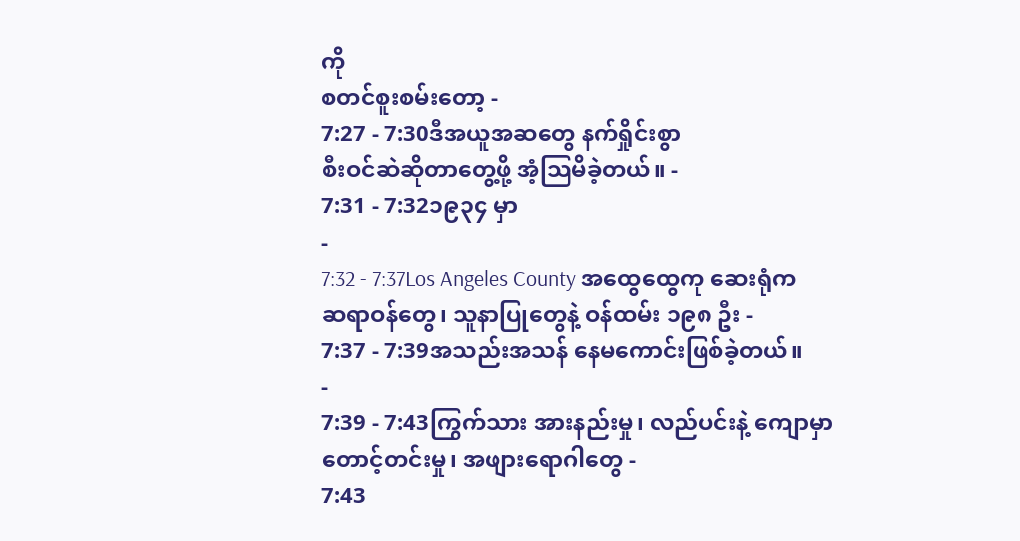ကို
စတင်စူးစမ်းတော့ -
7:27 - 7:30ဒီအယူအဆတွေ နက်ရှိုင်းစွာ
စီးဝင်ဆဲဆိုတာတွေ့ဖို့ အံ့သြမိခဲ့တယ်။ -
7:31 - 7:32၁၉၃၄ မှာ
-
7:32 - 7:37Los Angeles County အထွေထွေကု ဆေးရုံက
ဆရာဝန်တွေ၊ သူနာပြုတွေနဲ့ ဝန်ထမ်း ၁၉၈ ဦး -
7:37 - 7:39အသည်းအသန် နေမကောင်းဖြစ်ခဲ့တယ်။
-
7:39 - 7:43ကြွက်သား အားနည်းမှု၊ လည်ပင်းနဲ့ ကျောမှာ
တောင့်တင်းမှု၊ အဖျားရောဂါတွေ -
7:43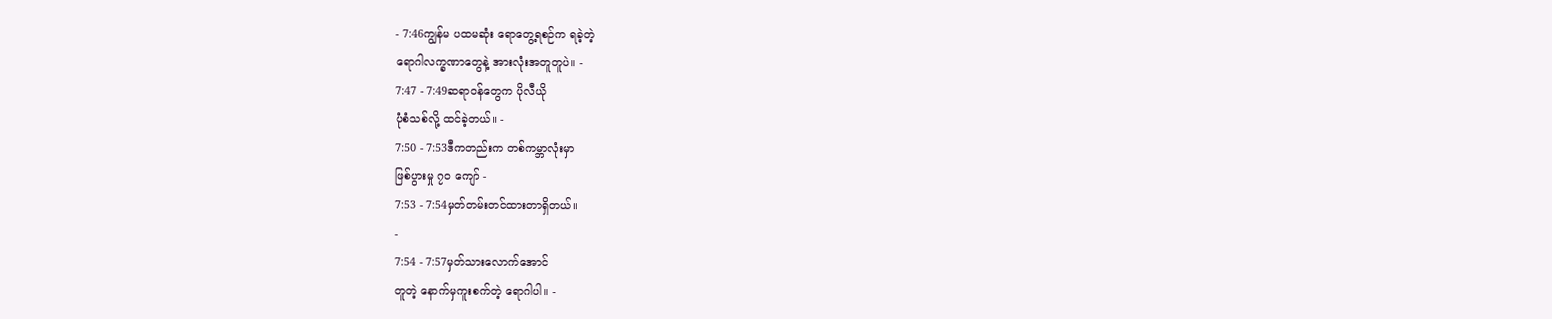- 7:46ကျွန်မ ပထမဆုံး ရောတွေ့ရစဉ်က ရခဲ့တဲ့
ရောဂါလက္ခဏာတွေနဲ့ အားလုံးအတူတူပဲ။ -
7:47 - 7:49ဆရာဝန်တွေက ပိုလီယို
ပုံစံသစ်လို့ ထင်ခဲ့တယ်။ -
7:50 - 7:53ဒီကတည်းက တစ်ကမ္ဘာလုံးမှာ
ဖြစ်ပွားမှု ၇၀ ကျော် -
7:53 - 7:54မှတ်တမ်းတင်ထားတာရှိတယ်။
-
7:54 - 7:57မှတ်သားလောက်အောင်
တူတဲ့ နောက်မှကူးစက်တဲ့ ရောဂါပါ။ -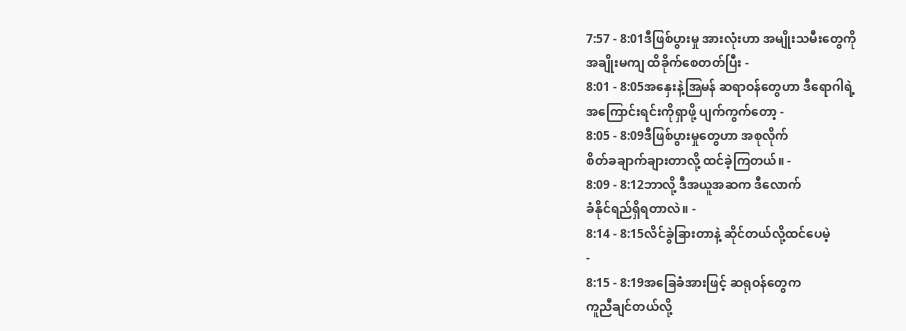7:57 - 8:01ဒီဖြစ်ပွားမှု အားလုံးဟာ အမျိုးသမီးတွေကို
အချိုးမကျ ထိခိုက်စေတတ်ပြီး -
8:01 - 8:05အနှေးနဲ့အြမန် ဆရာဝန်တွေဟာ ဒီရောဂါရဲ့
အကြောင်းရင်းကိုရှာဖို့ ပျက်ကွက်တော့ -
8:05 - 8:09ဒီဖြစ်ပွားမှုတွေဟာ အစုလိုက်
စိတ်ခချာက်ချားတာလို့ ထင်ခဲ့ကြတယ်။ -
8:09 - 8:12ဘာလို့ ဒီအယူအဆက ဒီလောက်
ခံနိုင်ရည်ရှိရတာလဲ။ -
8:14 - 8:15လိင်ခွဲခြားတာနဲ့ ဆိုင်တယ်လို့ထင်ပေမဲ့
-
8:15 - 8:19အခြေခံအားဖြင့် ဆရုဝန်တွေက
ကူညီချင်တယ်လို့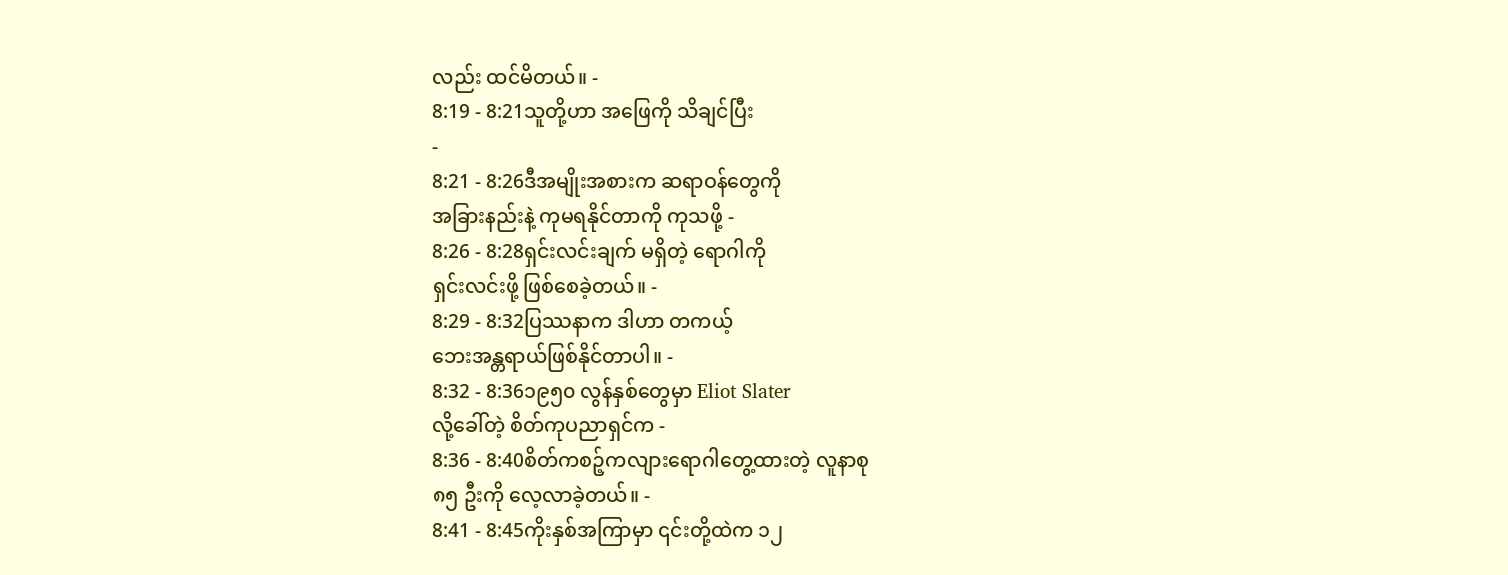လည်း ထင်မိတယ်။ -
8:19 - 8:21သူတို့ဟာ အဖြေကို သိချင်ပြီး
-
8:21 - 8:26ဒီအမျိုးအစားက ဆရာဝန်တွေကို
အခြားနည်းနဲ့ ကုမရနိုင်တာကို ကုသဖို့ -
8:26 - 8:28ရှင်းလင်းချက် မရှိတဲ့ ရောဂါကို
ရှင်းလင်းဖို့ ဖြစ်စေခဲ့တယ်။ -
8:29 - 8:32ပြဿနာက ဒါဟာ တကယ့်
ဘေးအန္တရာယ်ဖြစ်နိုင်တာပါ။ -
8:32 - 8:36၁၉၅၀ လွန်နှစ်တွေမှာ Eliot Slater
လို့ခေါ်တဲ့ စိတ်ကုပညာရှင်က -
8:36 - 8:40စိတ်ကစဉ့်ကလျားရောဂါတွေ့ထားတဲ့ လူနာစု
၈၅ ဦးကို လေ့လာခဲ့တယ်။ -
8:41 - 8:45ကိုးနှစ်အကြာမှာ ၎င်းတို့ထဲက ၁၂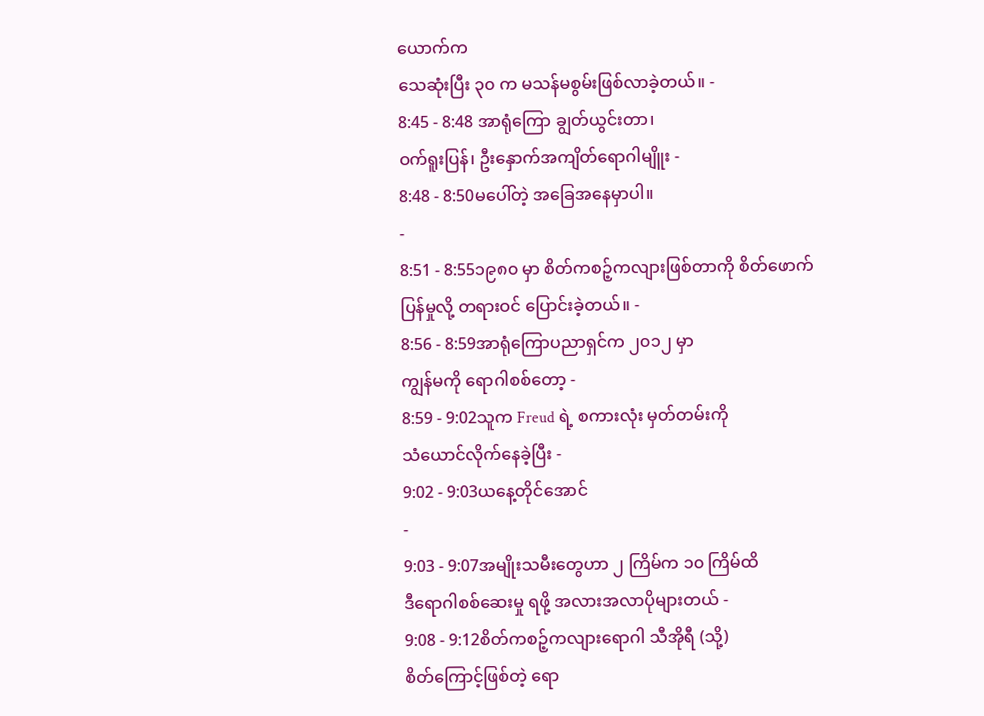ယောက်က
သေဆုံးပြီး ၃၀ က မသန်မစွမ်းဖြစ်လာခဲ့တယ်။ -
8:45 - 8:48 အာရုံကြော ချွတ်ယွင်းတာ၊
ဝက်ရူးပြန်၊ ဦးနှောက်အကျိတ်ရောဂါမျိူး -
8:48 - 8:50မပေါ်တဲ့ အခြေအနေမှာပါ။
-
8:51 - 8:55၁၉၈၀ မှာ စိတ်ကစဉ့်ကလျားဖြစ်တာကို စိတ်ဖောက်
ပြန်မှုလို့ တရားဝင် ပြောင်းခဲ့တယ်။ -
8:56 - 8:59အာရုံကြောပညာရှင်က ၂၀၁၂ မှာ
ကျွန်မကို ရောဂါစစ်တော့ -
8:59 - 9:02သူက Freud ရဲ့ စကားလုံး မှတ်တမ်းကို
သံယောင်လိုက်နေခဲ့ပြီး -
9:02 - 9:03ယနေ့တိုင်အောင်
-
9:03 - 9:07အမျိုးသမီးတွေဟာ ၂ ကြိမ်က ၁၀ ကြိမ်ထိ
ဒီရောဂါစစ်ဆေးမှု ရဖို့ အလားအလာပိုများတယ် -
9:08 - 9:12စိတ်ကစဉ့်ကလျားရောဂါ သီအိုရီ (သို့)
စိတ်ကြောင့်ဖြစ်တဲ့ ရော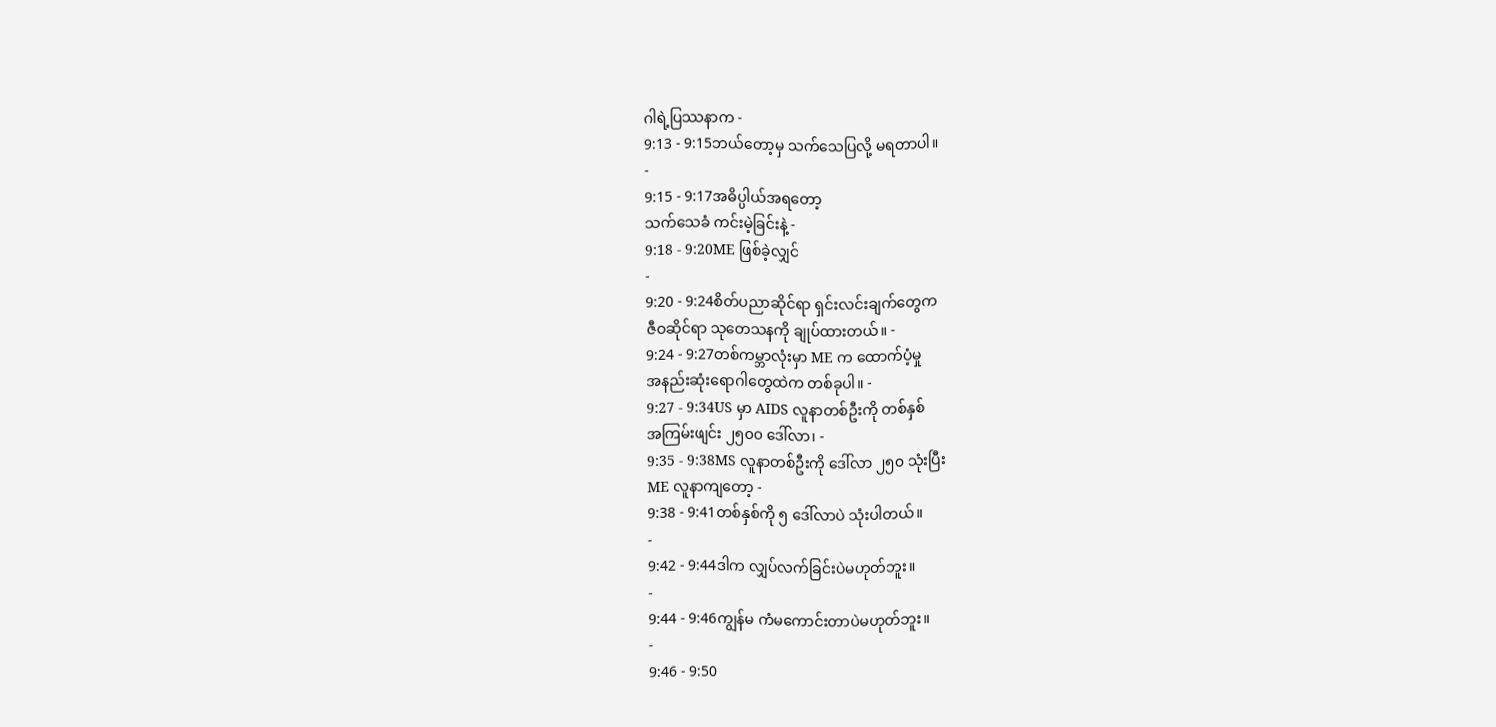ဂါရဲ့ပြဿနာက -
9:13 - 9:15ဘယ်တော့မှ သက်သေပြလို့ မရတာပါ။
-
9:15 - 9:17အဓိပ္ပါယ်အရတော့
သက်သေခံ ကင်းမဲ့ခြင်းနဲ့ -
9:18 - 9:20ME ဖြစ်ခဲ့လျှင်
-
9:20 - 9:24စိတ်ပညာဆိုင်ရာ ရှင်းလင်းချက်တွေက
ဇီဝဆိုင်ရာ သုတေသနကို ချုပ်ထားတယ်။ -
9:24 - 9:27တစ်ကမ္ဘာလုံးမှာ ME က ထောက်ပံ့မှု
အနည်းဆုံးရောဂါတွေထဲက တစ်ခုပါ။ -
9:27 - 9:34US မှာ AIDS လူနာတစ်ဦးကို တစ်နှစ်
အကြမ်းဖျင်း ၂၅၀၀ ဒေါ်လာ၊ -
9:35 - 9:38MS လူနာတစ်ဦးကို ဒေါ်လာ ၂၅၀ သုံးပြီး
ME လူနာကျတော့ -
9:38 - 9:41တစ်နှစ်ကို ၅ ဒေါ်လာပဲ သုံးပါတယ်။
-
9:42 - 9:44ဒါက လျှပ်လက်ခြင်းပဲမဟုတ်ဘူး။
-
9:44 - 9:46ကျွန်မ ကံမကောင်းတာပဲမဟုတ်ဘူး။
-
9:46 - 9:50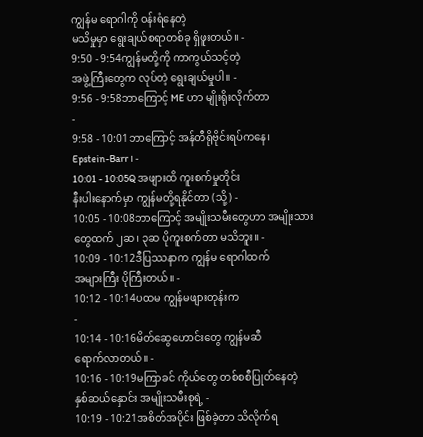ကျွန်မ ရောဂါကို ဝန်းရံနေတဲ့
မသိမှုမှာ ရွေးချယ်စရာတစ်ခု ရှိဖူးတယ်။ -
9:50 - 9:54ကျွန်မတို့ကို ကာကွယ်သင့်တဲ့
အဖွဲ့ကြီးတွေက လုပ်တဲ့ ရွေးချယ်မှုပါ။ -
9:56 - 9:58ဘာကြောင့် ME ဟာ မျိုးရိုးလိုက်တာ
-
9:58 - 10:01ဘာကြောင့် အန်တီရိုဗိုင်းရပ်ကနေ၊
Epstein-Barr ၊ -
10:01 - 10:05Q အဖျားထိ ကူးစက်မှုတိုင်း
နီးပါးနောက်မှာ ကျွန်မတို့ရနိုင်တာ (သို့) -
10:05 - 10:08ဘာကြောင့် အမျိုးသမီးတွေဟာ အမျိုးသား
တွေထက် ၂ဆ၊ ၃ဆ ပိုကူးစက်တာ မသိဘူး။ -
10:09 - 10:12ဒီပြဿနာက ကျွန်မ ရောဂါထက်
အများကြီး ပိုကြီးတယ်။ -
10:12 - 10:14ပထမ ကျွန်မဖျားတုန်းက
-
10:14 - 10:16မိတ်ဆွေဟောင်းတွေ ကျွန်မဆီ
ရောက်လာတယ်။ -
10:16 - 10:19မကြာခင် ကိုယ်တွေ တစ်စစီပြုတ်နေတဲ့
နှစ်ဆယ်နှောင်း အမျိုးသမီးစုရဲ့ -
10:19 - 10:21အစိတ်အပိုင်း ဖြစ်ခဲ့တာ သိလိုက်ရ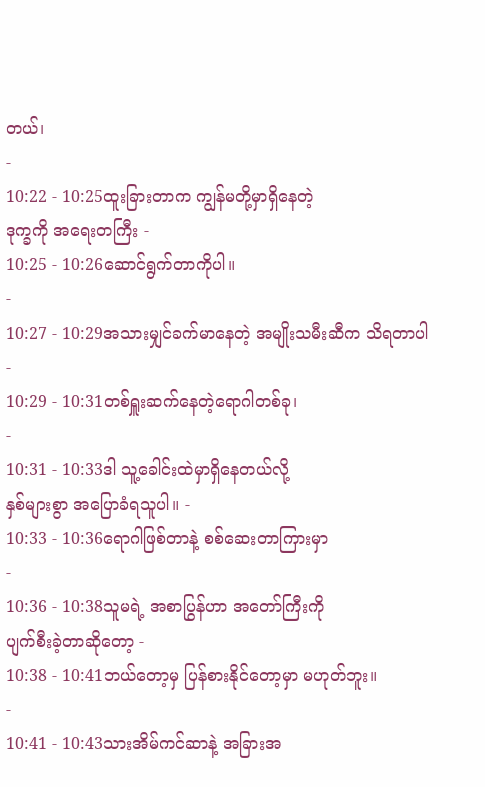တယ်၊
-
10:22 - 10:25ထူးခြားတာက ကျွန်မတို့မှာရှိနေတဲ့
ဒုက္ခကို အရေးတကြီး -
10:25 - 10:26ဆောင်ရွက်တာကိုပါ။
-
10:27 - 10:29အသားမျှင်ခက်မာနေတဲ့ အမျိုးသမီးဆီက သိရတာပါ
-
10:29 - 10:31တစ်ရှူးဆက်နေတဲ့ရောဂါတစ်ခု၊
-
10:31 - 10:33ဒါ သူ့ခေါင်းထဲမှာရှိနေတယ်လို့
နှစ်များစွာ အပြောခံရသူပါ။ -
10:33 - 10:36ရောဂါဖြစ်တာနဲ့ စစ်ဆေးတာကြားမှာ
-
10:36 - 10:38သူမရဲ့ အစာပြွန်ဟာ အတော်ကြီးကို
ပျက်စီးခဲ့တာဆိုတော့ -
10:38 - 10:41ဘယ်တော့မှ ပြန်စားနိုင်တော့မှာ မဟုတ်ဘူး။
-
10:41 - 10:43သားအိမ်ကင်ဆာနဲ့ အခြားအ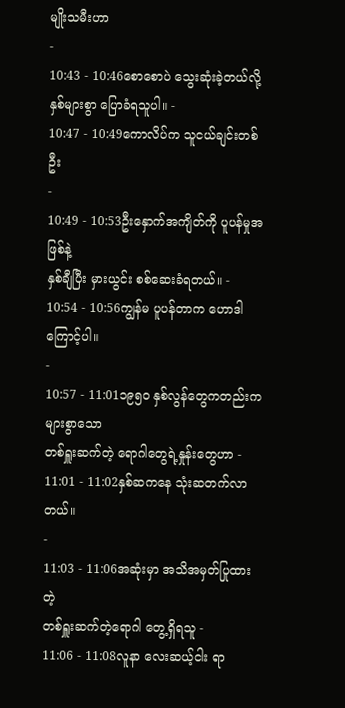မျိုးသမီးဟာ
-
10:43 - 10:46စောစောပဲ သွေးဆုံးခဲ့တယ်လို့
နှစ်များစွာ ပြောခံရသူပါ။ -
10:47 - 10:49ကောလိပ်က သူငယ်ချင်းတစ်ဦး
-
10:49 - 10:53ဦးနှောက်အကျိတ်ကို ပူပန်မှုအဖြစ်နဲ့
နှစ်ချီပြီး မှားယွင်း စစ်ဆေးခံရတယ်။ -
10:54 - 10:56ကျွန်မ ပူပန်တာက ဟောဒါကြောင့်ပါ။
-
10:57 - 11:01၁၉၅၀ နှစ်လွန်တွေကတည်းက များစွာသော
တစ်ရှူးဆက်တဲ့ ရောဂါတွေရဲ့နှုန်းတွေဟာ -
11:01 - 11:02နှစ်ဆကနေ သုံးဆတက်လာတယ်။
-
11:03 - 11:06အဆုံးမှာ အသိအမှတ်ပြုထားတဲ့
တစ်ရှူးဆက်တဲ့ရောဂါ တွေ့ရှိရသူ -
11:06 - 11:08လူနာ လေးဆယ့်ငါး ရာ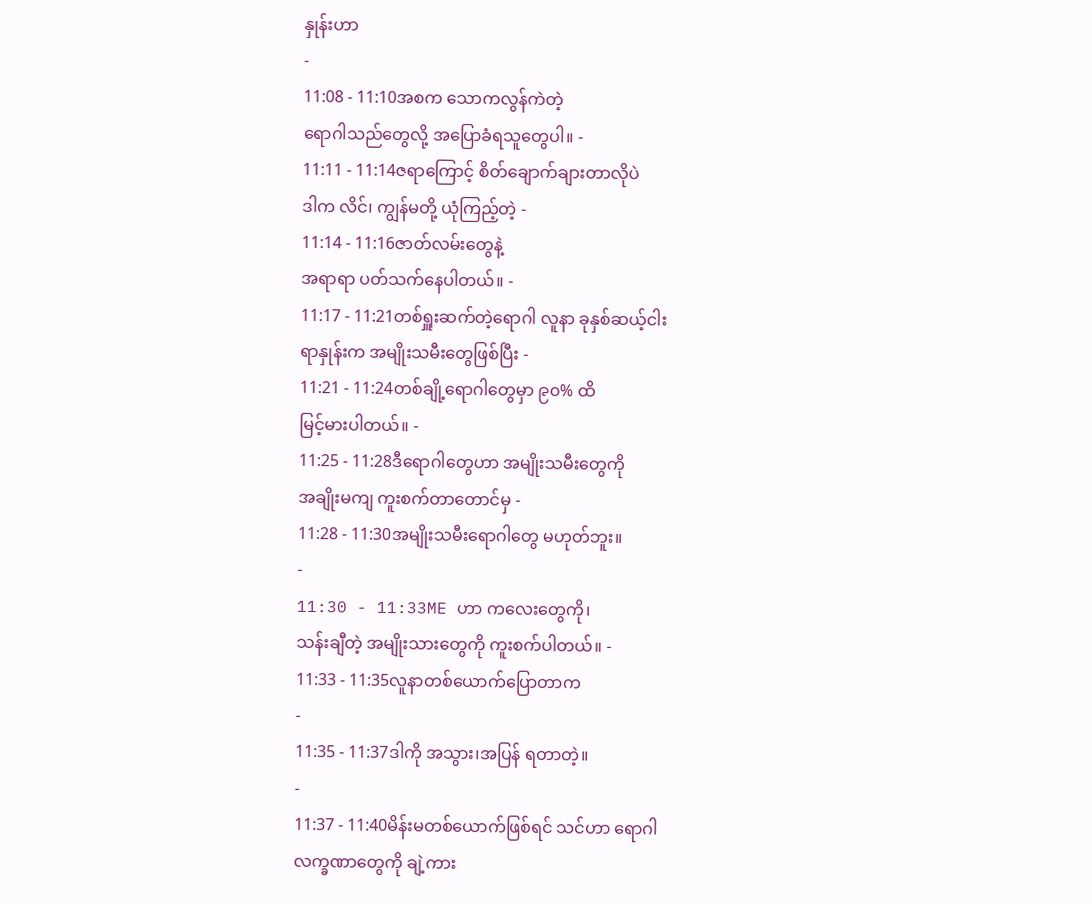နှုန်းဟာ
-
11:08 - 11:10အစက သောကလွန်ကဲတဲ့
ရောဂါသည်တွေလို့ အပြောခံရသူတွေပါ။ -
11:11 - 11:14ဇရာကြောင့် စိတ်ချောက်ချားတာလိုပဲ
ဒါက လိင်၊ ကျွန်မတို့ ယုံကြည့်တဲ့ -
11:14 - 11:16ဇာတ်လမ်းတွေနဲ့
အရာရာ ပတ်သက်နေပါတယ်။ -
11:17 - 11:21တစ်ရှူးဆက်တဲ့ရောဂါ လူနာ ခုနှစ်ဆယ့်ငါး
ရာနှုန်းက အမျိုးသမီးတွေဖြစ်ပြီး -
11:21 - 11:24တစ်ချို့ရောဂါတွေမှာ ၉၀% ထိ
မြင့်မားပါတယ်။ -
11:25 - 11:28ဒီရောဂါတွေဟာ အမျိုးသမီးတွေကို
အချိုးမကျ ကူးစက်တာတောင်မှ -
11:28 - 11:30အမျိုးသမီးရောဂါတွေ မဟုတ်ဘူး။
-
11:30 - 11:33ME ဟာ ကလေးတွေကို၊
သန်းချီတဲ့ အမျိုးသားတွေကို ကူးစက်ပါတယ်။ -
11:33 - 11:35လူနာတစ်ယောက်ပြောတာက
-
11:35 - 11:37ဒါကို အသွား၊အပြန် ရတာတဲ့။
-
11:37 - 11:40မိန်းမတစ်ယောက်ဖြစ်ရင် သင်ဟာ ရောဂါ
လက္ခဏာတွေကို ချဲ့ကား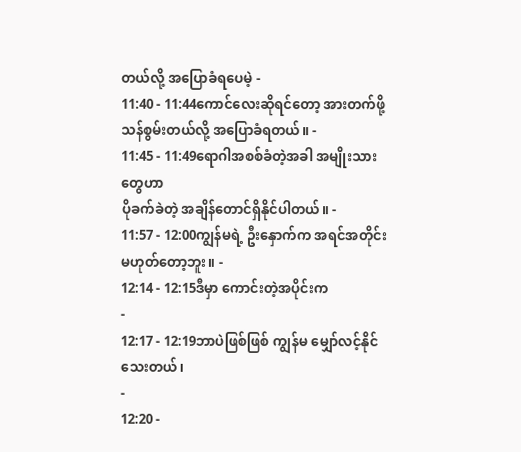တယ်လို့ အပြောခံရပေမဲ့ -
11:40 - 11:44ကောင်လေးဆိုရင်တော့ အားတက်ဖို့
သန်စွမ်းတယ်လို့ အပြောခံရတယ်။ -
11:45 - 11:49ရောဂါအစစ်ခံတဲ့အခါ အမျိုးသားတွေဟာ
ပိုခက်ခဲတဲ့ အချိန်တောင်ရှိနိုင်ပါတယ်။ -
11:57 - 12:00ကျွန်မရဲ့ ဦးနှောက်က အရင်အတိုင်း
မဟုတ်တော့ဘူး။ -
12:14 - 12:15ဒီမှာ ကောင်းတဲ့အပိုင်းက
-
12:17 - 12:19ဘာပဲဖြစ်ဖြစ် ကျွန်မ မျှော်လင့်နိုင်သေးတယ်၊
-
12:20 -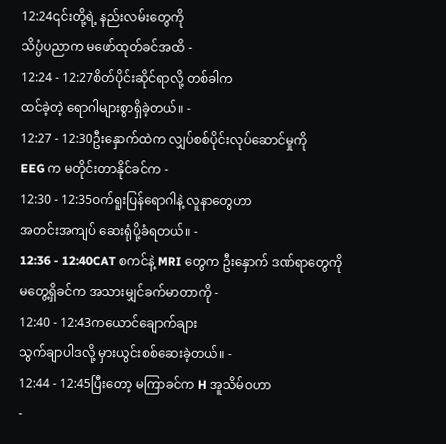12:24၎င်းတို့ရဲ့ နည်းလမ်းတွေကို
သိပ္ပံပညာက မဖော်ထုတ်ခင်အထိ -
12:24 - 12:27စိတ်ပိုင်းဆိုင်ရာလို့ တစ်ခါက
ထင်ခဲ့တဲ့ ရောဂါများစွာရှိခဲ့တယ်။ -
12:27 - 12:30ဦးနှောက်ထဲက လျှပ်စစ်ပိုင်းလုပ်ဆောင်မှုကို
EEG က မတိုင်းတာနိုင်ခင်က -
12:30 - 12:35ဝက်ရူးပြန်ရောဂါနဲ့ လူနာတွေဟာ
အတင်းအကျပ် ဆေးရုံပို့ခံရတယ်။ -
12:36 - 12:40CAT စကင်နဲ့ MRI တွေက ဦးနှောက် ဒဏ်ရာတွေကို
မတွေ့ရှိခင်က အသားမျှင်ခက်မာတာကို -
12:40 - 12:43ကယောင်ချောက်ချား
သွက်ချာပါဒလို့ မှားယွင်းစစ်ဆေးခဲ့တယ်။ -
12:44 - 12:45ပြီးတော့ မကြာခင်က H အူသိမ်ဝဟာ
-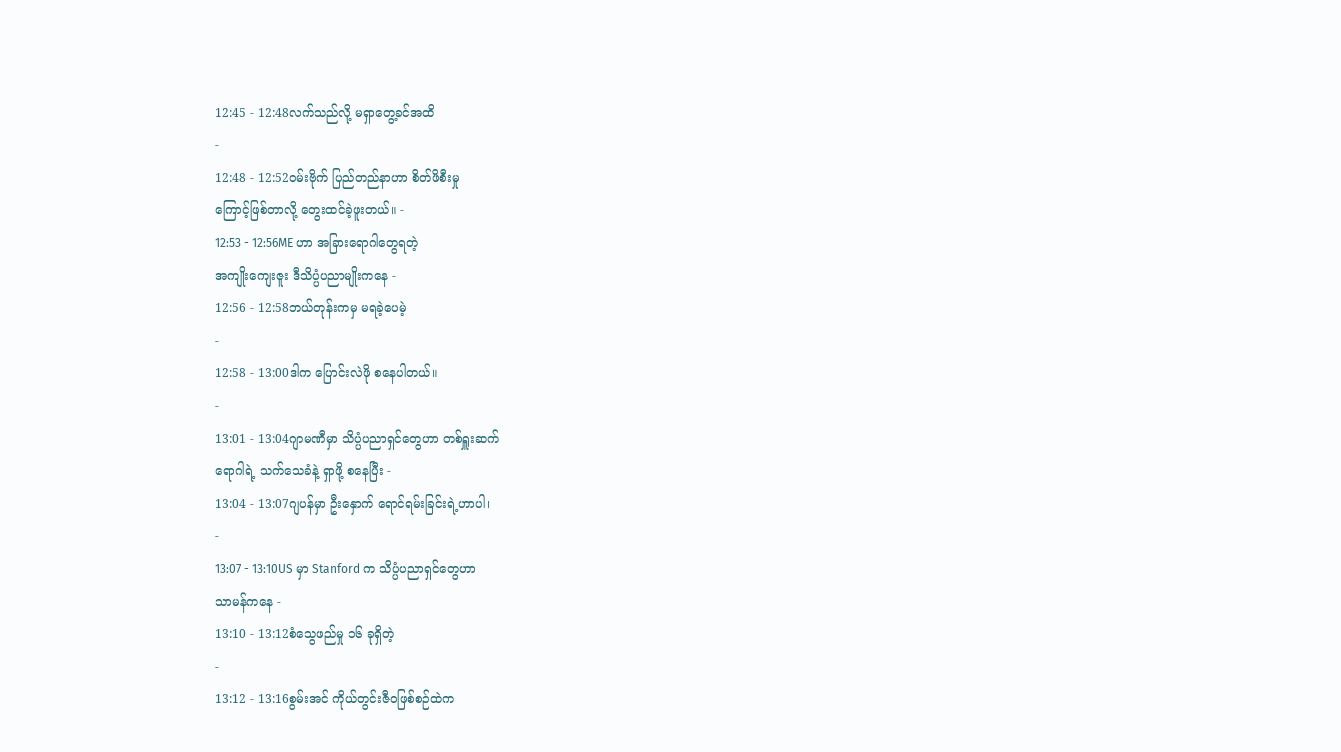12:45 - 12:48လက်သည်လို့ မရှာတွေ့ခင်အထိ
-
12:48 - 12:52ဝမ်းဗိုက် ပြည်တည်နာဟာ စိတ်ဖိစီးမှု
ကြောင့်ဖြစ်တာလို့ တွေးထင်ခဲ့ဖူးတယ်။ -
12:53 - 12:56ME ဟာ အခြားရောဂါတွေရတဲ့
အကျိုးကျေးဇူး ဒီသိပ္ပံပညာမျိုးကနေ -
12:56 - 12:58ဘယ်တုန်းကမှ မရခဲ့ပေမဲ့
-
12:58 - 13:00ဒါက ပြောင်းလဲဖို စနေပါတယ်။
-
13:01 - 13:04ဂျာမဏီမှာ သိပ္ပံပညာရှင်တွေဟာ တစ်ရှူးဆက်
ရောဂါရဲ့ သက်သေခံနဲ့ ရှာဖို့ စနေပြီး -
13:04 - 13:07ဂျပန်မှာ ဦးနှောက် ရောင်ရမ်းခြင်းရဲ့ဟာပါ၊
-
13:07 - 13:10US မှာ Stanford က သိပ္ပံပညာရှင်တွေဟာ
သာမန်ကနေ -
13:10 - 13:12စံသွေဖည်မှု ၁၆ ခုရှိတဲ့
-
13:12 - 13:16စွမ်းအင် ကိုယ်တွင်းဇီဝဖြစ်စဉ်ထဲက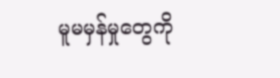မူမမှန်မှုတွေကို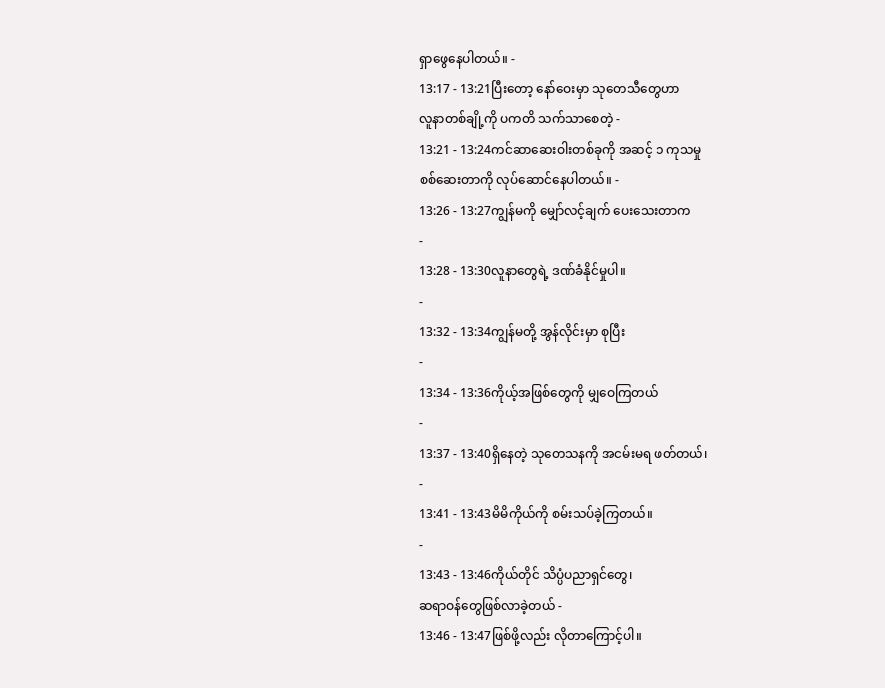ရှာဖွေနေပါတယ်။ -
13:17 - 13:21ပြီးတော့ နော်ဝေးမှာ သုတေသီတွေဟာ
လူနာတစ်ချို့ကို ပကတိ သက်သာစေတဲ့ -
13:21 - 13:24ကင်ဆာဆေးဝါးတစ်ခုကို အဆင့် ၁ ကုသမှု
စစ်ဆေးတာကို လုပ်ဆောင်နေပါတယ်။ -
13:26 - 13:27ကျွန်မကို မျှော်လင့်ချက် ပေးသေးတာက
-
13:28 - 13:30လူနာတွေရဲ့ ဒဏ်ခံနိုင်မှုပါ။
-
13:32 - 13:34ကျွန်မတို့ အွန်လိုင်းမှာ စုပြီး
-
13:34 - 13:36ကိုယ့်အဖြစ်တွေကို မျှဝေကြတယ်
-
13:37 - 13:40ရှိနေတဲ့ သုတေသနကို အငမ်းမရ ဖတ်တယ်၊
-
13:41 - 13:43မိမိကိုယ်ကို စမ်းသပ်ခဲ့ကြတယ်။
-
13:43 - 13:46ကိုယ်တိုင် သိပ္ပံပညာရှင်တွေ၊
ဆရာဝန်တွေဖြစ်လာခဲ့တယ် -
13:46 - 13:47ဖြစ်ဖို့လည်း လိုတာကြောင့်ပါ။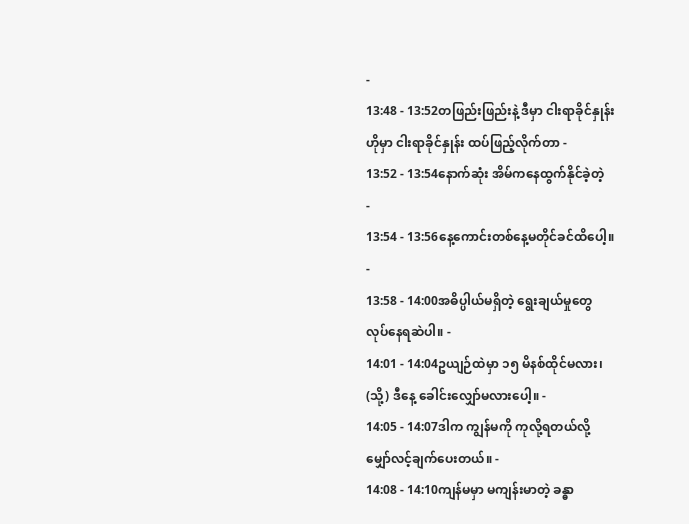-
13:48 - 13:52တဖြည်းဖြည်းနဲ့ ဒီမှာ ငါးရာခိုင်နှုန်း
ဟိုမှာ ငါးရာခိုင်နှုန်း ထပ်ဖြည့်လိုက်တာ -
13:52 - 13:54နောက်ဆုံး အိမ်ကနေထွက်နိုင်ခဲ့တဲ့
-
13:54 - 13:56နေ့ကောင်းတစ်နေ့မတိုင်ခင်ထိပေါ့။
-
13:58 - 14:00အဓိပ္ပါယ်မရှိတဲ့ ရွေးချယ်မှုတွေ
လုပ်နေရဆဲပါ။ -
14:01 - 14:04ဥယျဉ်ထဲမှာ ၁၅ မိနစ်ထိုင်မလား၊
(သို့) ဒီနေ့ ခေါင်းလျှော်မလားပေါ့။ -
14:05 - 14:07ဒါက ကျွန်မကို ကုလို့ရတယ်လို့
မျှော်လင့်ချက်ပေးတယ်။ -
14:08 - 14:10ကျန်မမှာ မကျန်းမာတဲ့ ခန္ဓာ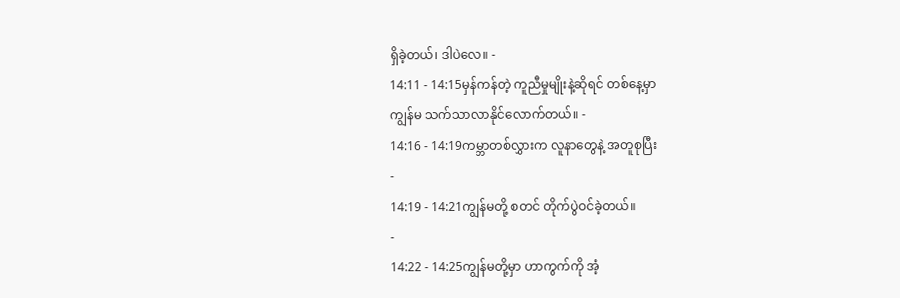ရှိခဲ့တယ်၊ ဒါပဲလေ။ -
14:11 - 14:15မှန်ကန်တဲ့ ကူညီမှုမျိုးနဲ့ဆိုရင် တစ်နေ့မှာ
ကျွန်မ သက်သာလာနိုင်လောက်တယ်။ -
14:16 - 14:19ကမ္ဘာတစ်လွှားက လူနာတွေနဲ့ အတူစုပြီး
-
14:19 - 14:21ကျွန်မတို့ စတင် တိုက်ပွဲဝင်ခဲ့တယ်။
-
14:22 - 14:25ကျွန်မတို့မှာ ဟာကွက်ကို အံ့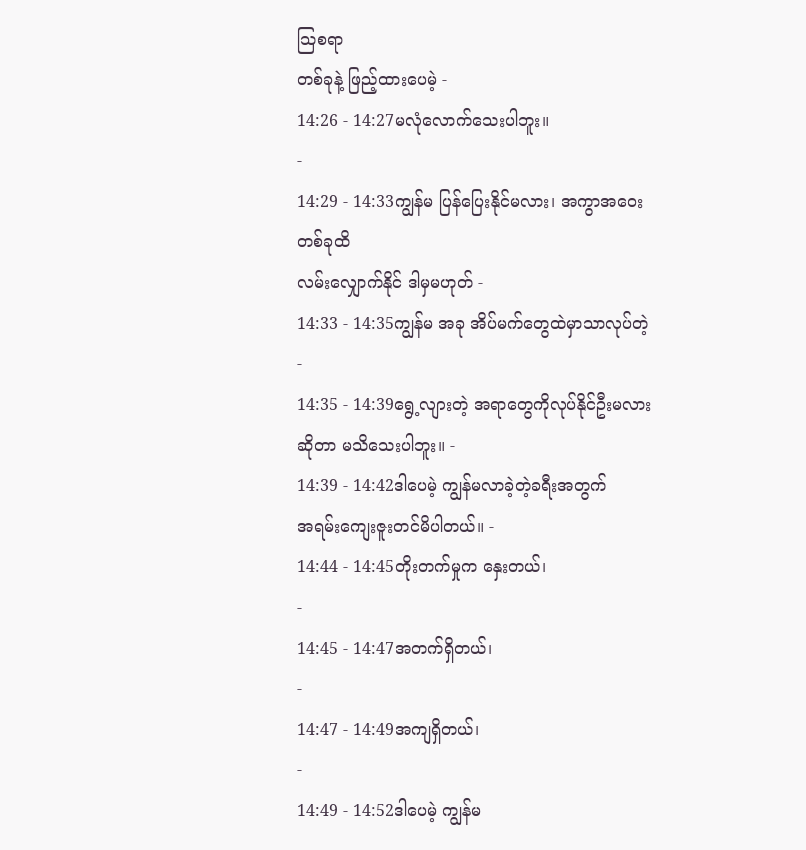သြစရာ
တစ်ခုနဲ့ ဖြည့်ထားပေမဲ့ -
14:26 - 14:27မလုံလောက်သေးပါဘူး။
-
14:29 - 14:33ကျွန်မ ပြန်ပြေးနိုင်မလား၊ အကွာအဝေးတစ်ခုထိ
လမ်းလျှောက်နိုင် ဒါမှမဟုတ် -
14:33 - 14:35ကျွန်မ အခု အိပ်မက်တွေထဲမှာသာလုပ်တဲ့
-
14:35 - 14:39ရွေ့လျားတဲ့ အရာတွေကိုလုပ်နိုင်ဦးမလား
ဆိုတာ မသိသေးပါဘူး။ -
14:39 - 14:42ဒါပေမဲ့ ကျွန်မလာခဲ့တဲ့ခရီးအတွက်
အရမ်းကျေးဇူးတင်မိပါတယ်။ -
14:44 - 14:45တိုးတက်မှုက နှေးတယ်၊
-
14:45 - 14:47အတက်ရှိတယ်၊
-
14:47 - 14:49အကျရှိတယ်၊
-
14:49 - 14:52ဒါပေမဲ့ ကျွန်မ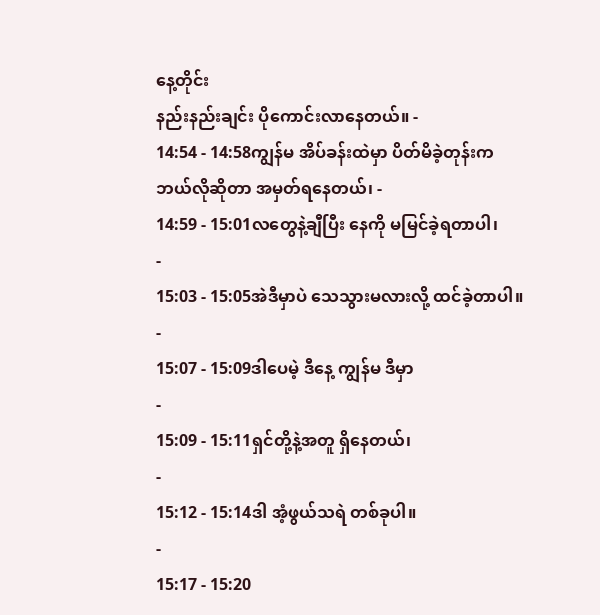နေ့တိုင်း
နည်းနည်းချင်း ပိုကောင်းလာနေတယ်။ -
14:54 - 14:58ကျွန်မ အိပ်ခန်းထဲမှာ ပိတ်မိခဲ့တုန်းက
ဘယ်လိုဆိုတာ အမှတ်ရနေတယ်၊ -
14:59 - 15:01လတွေနဲ့ချီပြီး နေကို မမြင်ခဲ့ရတာပါ၊
-
15:03 - 15:05အဲဒီမှာပဲ သေသွားမလားလို့ ထင်ခဲ့တာပါ။
-
15:07 - 15:09ဒါပေမဲ့ ဒီနေ့ ကျွန်မ ဒီမှာ
-
15:09 - 15:11ရှင်တို့နဲ့အတူ ရှိနေတယ်၊
-
15:12 - 15:14ဒါ အံ့ဖွယ်သရဲ တစ်ခုပါ။
-
15:17 - 15:20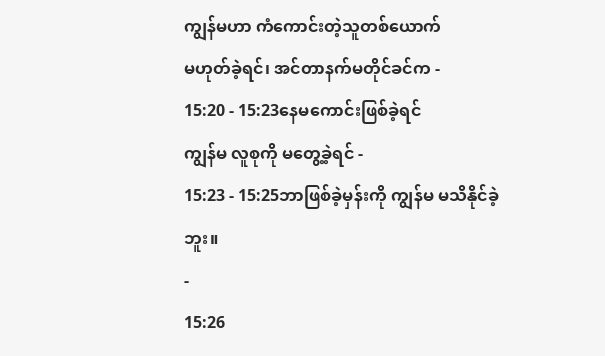ကျွန်မဟာ ကံကောင်းတဲ့သူတစ်ယောက်
မဟုတ်ခဲ့ရင်၊ အင်တာနက်မတိုင်ခင်က -
15:20 - 15:23နေမကောင်းဖြစ်ခဲ့ရင်
ကျွန်မ လူစုကို မတွေ့ခဲ့ရင် -
15:23 - 15:25ဘာဖြစ်ခဲ့မှန်းကို ကျွန်မ မသိနိုင်ခဲ့ဘူး။
-
15:26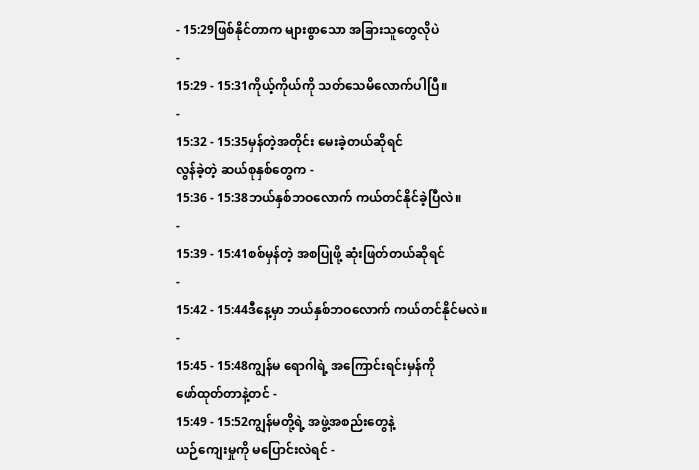- 15:29ဖြစ်နိုင်တာက များစွာသော အခြားသူတွေလိုပဲ
-
15:29 - 15:31ကိုယ့်ကိုယ်ကို သတ်သေမိလောက်ပါပြီ။
-
15:32 - 15:35မှန်တဲ့အတိုင်း မေးခဲ့တယ်ဆိုရင်
လွန်ခဲ့တဲ့ ဆယ်စုနှစ်တွေက -
15:36 - 15:38ဘယ်နှစ်ဘဝလောက် ကယ်တင်နိုင်ခဲ့ပြီလဲ။
-
15:39 - 15:41စစ်မှန်တဲ့ အစပြုဖို့ ဆုံးဖြတ်တယ်ဆိုရင်
-
15:42 - 15:44ဒီနေ့မှာ ဘယ်နှစ်ဘဝလောက် ကယ်တင်နိုင်မလဲ။
-
15:45 - 15:48ကျွန်မ ရောဂါရဲ့ အကြောင်းရင်းမှန်ကို
ဖော်ထုတ်တာနဲ့တင် -
15:49 - 15:52ကျွန်မတို့ရဲ့ အဖွဲ့အစည်းတွေနဲ့
ယဉ်ကျေးမှုကို မပြောင်းလဲရင် -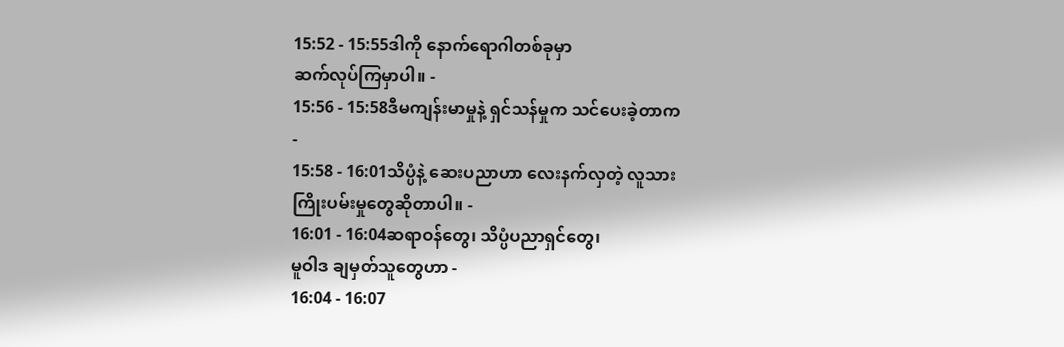15:52 - 15:55ဒါကို နောက်ရောဂါတစ်ခုမှာ
ဆက်လုပ်ကြမှာပါ။ -
15:56 - 15:58ဒီမကျန်းမာမှုနဲ့ ရှင်သန်မှုက သင်ပေးခဲ့တာက
-
15:58 - 16:01သိပ္ပံနဲ့ ဆေးပညာဟာ လေးနက်လှတဲ့ လူသား
ကြိုးပမ်းမှုတွေဆိုတာပါ။ -
16:01 - 16:04ဆရာဝန်တွေ၊ သိပ္ပံပညာရှင်တွေ၊
မူဝါဒ ချမှတ်သူတွေဟာ -
16:04 - 16:07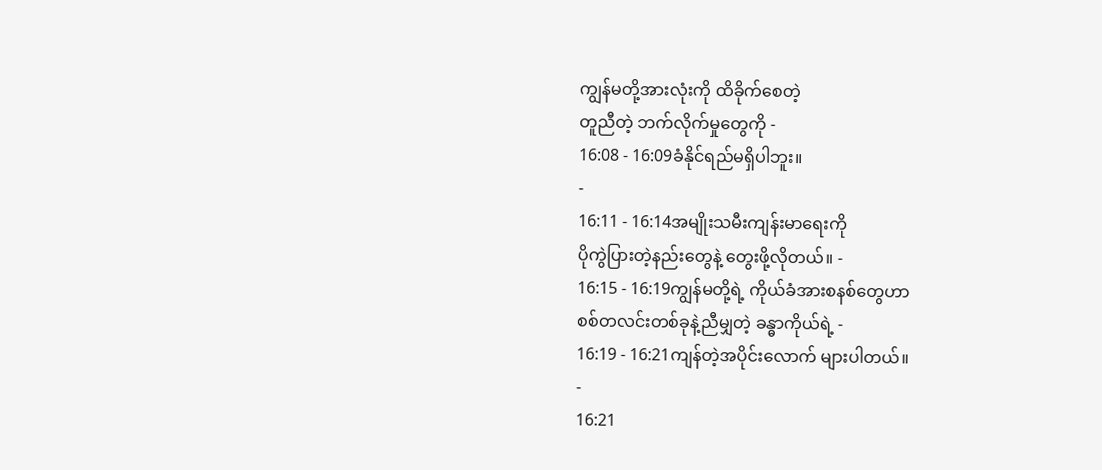ကျွန်မတို့အားလုံးကို ထိခိုက်စေတဲ့
တူညီတဲ့ ဘက်လိုက်မှုတွေကို -
16:08 - 16:09ခံနိုင်ရည်မရှိပါဘူး။
-
16:11 - 16:14အမျိုးသမီးကျန်းမာရေးကို
ပိုကွဲပြားတဲ့နည်းတွေနဲ့ တွေးဖို့လိုတယ်။ -
16:15 - 16:19ကျွန်မတို့ရဲ့ ကိုယ်ခံအားစနစ်တွေဟာ
စစ်တလင်းတစ်ခုနဲ့ညီမျှတဲ့ ခန္ဓာကိုယ်ရဲ့ -
16:19 - 16:21ကျန်တဲ့အပိုင်းလောက် များပါတယ်။
-
16:21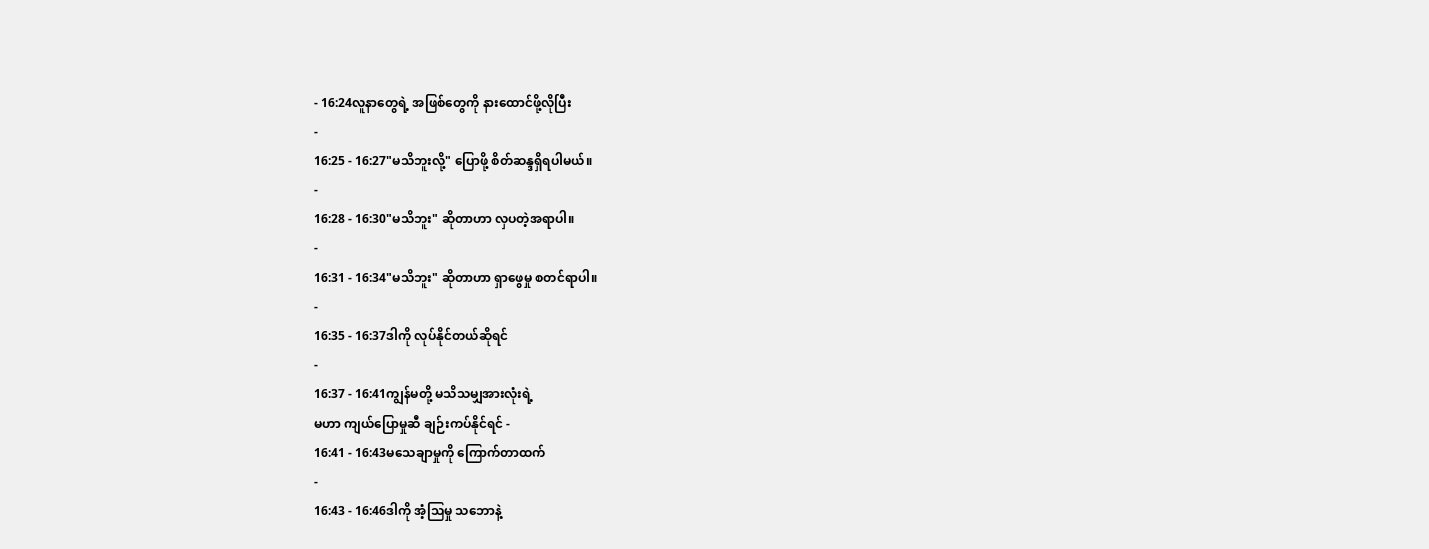- 16:24လူနာတွေရဲ့ အဖြစ်တွေကို နားထောင်ဖို့လိုပြီး
-
16:25 - 16:27"မသိဘူးလို့" ပြောဖို့ စိတ်ဆန္ဒရှိရပါမယ်။
-
16:28 - 16:30"မသိဘူး" ဆိုတာဟာ လှပတဲ့အရာပါ။
-
16:31 - 16:34"မသိဘူး" ဆိုတာဟာ ရှာဖွေမှု စတင်ရာပါ။
-
16:35 - 16:37ဒါကို လုပ်နိုင်တယ်ဆိုရင်
-
16:37 - 16:41ကျွန်မတို့ မသိသမျှအားလုံးရဲ့
မဟာ ကျယ်ပြောမှုဆီ ချဉ်းကပ်နိုင်ရင် -
16:41 - 16:43မသေချာမှုကို ကြောက်တာထက်
-
16:43 - 16:46ဒါကို အံ့သြမှု သဘောနဲ့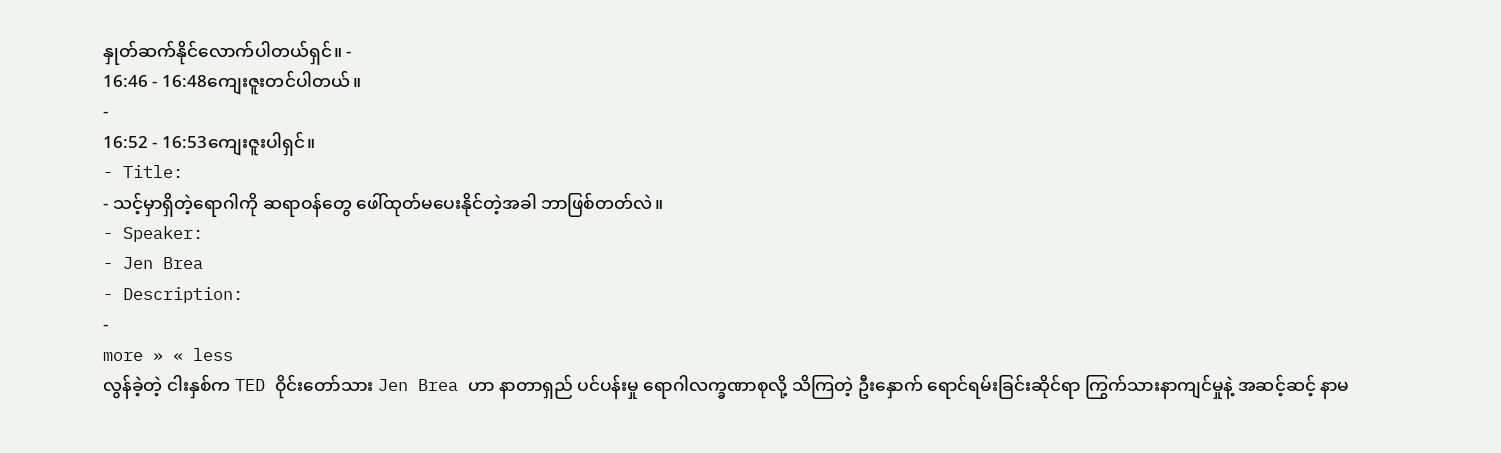နှုတ်ဆက်နိုင်လောက်ပါတယ်ရှင်။ -
16:46 - 16:48ကျေးဇူးတင်ပါတယ်။
-
16:52 - 16:53ကျေးဇူးပါရှင်။
- Title:
- သင့်မှာရှိတဲ့ရောဂါကို ဆရာဝန်တွေ ဖေါ်ထုတ်မပေးနိုင်တဲ့အခါ ဘာဖြစ်တတ်လဲ။
- Speaker:
- Jen Brea
- Description:
-
more » « less
လွန်ခဲ့တဲ့ ငါးနှစ်က TED ဝိုင်းတော်သား Jen Brea ဟာ နာတာရှည် ပင်ပန်းမှု ရောဂါလက္ခဏာစုလို့ သိကြတဲ့ ဦးနှောက် ရောင်ရမ်းခြင်းဆိုင်ရာ ကြွက်သားနာကျင်မှုနဲ့ အဆင့်ဆင့် နာမ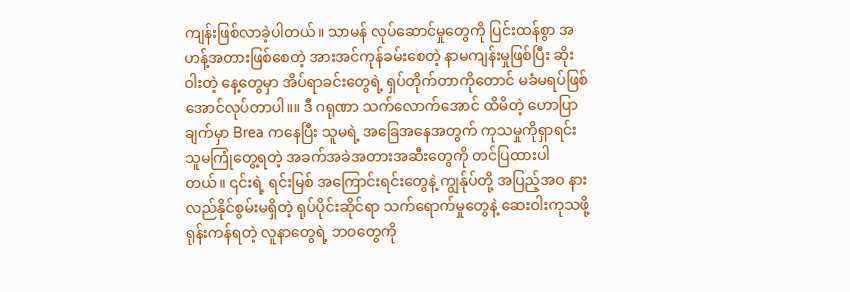ကျန်းဖြစ်လာခဲ့ပါတယ်။ သာမန် လုပ်ဆောင်မှုတွေကို ပြင်းထန်စွာ အဟန့်အတားဖြစ်စေတဲ့ အားအင်ကုန်ခမ်းစေတဲ့ နာမကျန်းမှုဖြစ်ပြီး ဆိုးဝါးတဲ့ နေ့တွေမှာ အိပ်ရာခင်းတွေရဲ့ ရှပ်တိုက်တာကိုတောင် မခံမရပ်ဖြစ်အောင်လုပ်တာပါ။။ ဒီ ဂရုဏာ သက်လောက်အောင် ထိမိတဲ့ ဟောပြာချက်မှာ Brea ကနေပြီး သူမရဲ့ အခြေအနေအတွက် ကုသမှုကိုရှာရင်း သူမကြုံတွေ့ရတဲ့ အခက်အခဲအတားအဆီးတွေကို တင်ပြထားပါတယ်။ ၎င်းရဲ့ ရင်းမြစ် အကြောင်းရင်းတွေနဲ့ ကျွန်ုပ်တို့ အပြည့်အဝ နားလည်နိုင်စွမ်းမရှိတဲ့ ရုပ်ပိုင်းဆိုင်ရာ သက်ရောက်မှုတွေနဲ့ ဆေးဝါးကုသဖို့ ရုန်းကန်ရတဲ့ လူနာတွေရဲ့ ဘဝတွေကို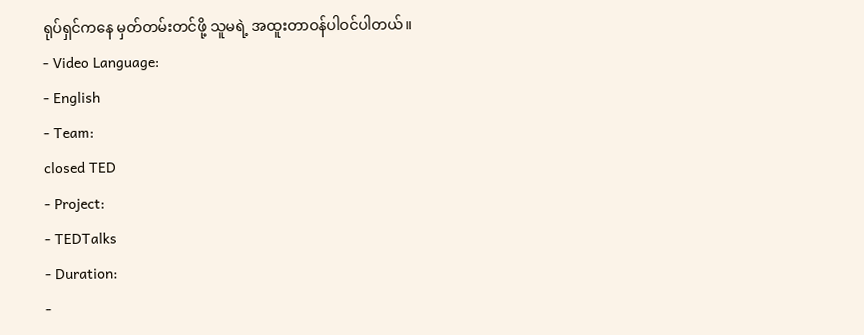ရုပ်ရှင်ကနေ မှတ်တမ်းတင်ဖို့ သူမရဲ့ အထူးတာဝန်ပါဝင်ပါတယ်။
- Video Language:
- English
- Team:
closed TED
- Project:
- TEDTalks
- Duration:
-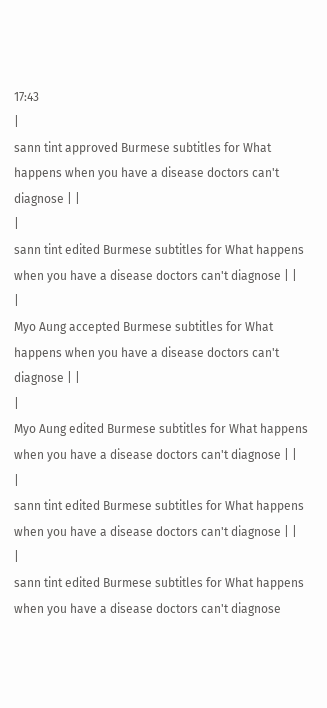17:43
|
sann tint approved Burmese subtitles for What happens when you have a disease doctors can't diagnose | |
|
sann tint edited Burmese subtitles for What happens when you have a disease doctors can't diagnose | |
|
Myo Aung accepted Burmese subtitles for What happens when you have a disease doctors can't diagnose | |
|
Myo Aung edited Burmese subtitles for What happens when you have a disease doctors can't diagnose | |
|
sann tint edited Burmese subtitles for What happens when you have a disease doctors can't diagnose | |
|
sann tint edited Burmese subtitles for What happens when you have a disease doctors can't diagnose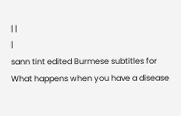| |
|
sann tint edited Burmese subtitles for What happens when you have a disease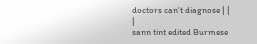doctors can't diagnose | |
|
sann tint edited Burmese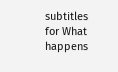subtitles for What happens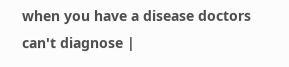when you have a disease doctors can't diagnose |